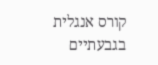קורס אנגלית בגבעתיים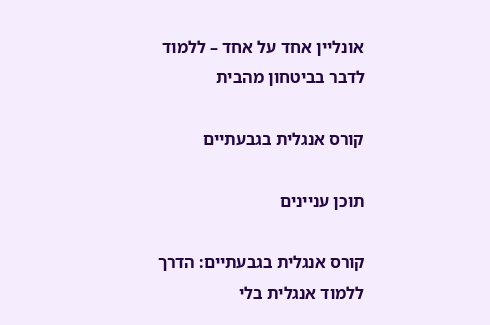אונליין אחד על אחד – ללמוד לדבר בביטחון מהבית

קורס אנגלית בגבעתיים

תוכן עניינים

קורס אנגלית בגבעתיים: הדרך ללמוד אנגלית בלי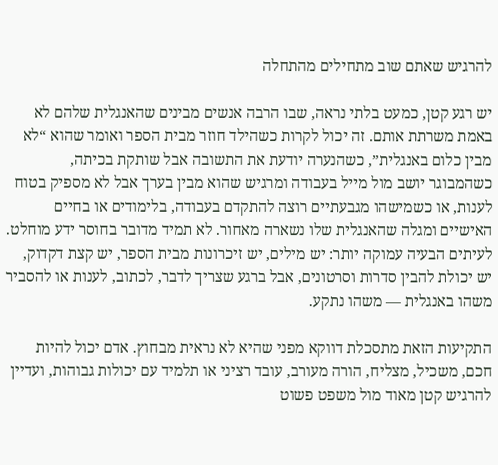להרגיש שאתם שוב מתחילים מהתחלה

יש רגע קטן, כמעט בלתי נראה, שבו הרבה אנשים מבינים שהאנגלית שלהם לא באמת משרתת אותם. זה יכול לקרות כשהילד חוזר מבית הספר ואומר שהוא “לא מבין כלום באנגלית”, כשהנערה יודעת את התשובה אבל שותקת בכיתה, כשהמבוגר יושב מול מייל בעבודה ומרגיש שהוא מבין בערך אבל לא מספיק בטוח לענות, או כשמישהו מגבעתיים רוצה להתקדם בעבודה, בלימודים או בחיים האישיים ומגלה שהאנגלית שלו נשארה מאחור. לא תמיד מדובר בחוסר ידע מוחלט. לעיתים הבעיה עמוקה יותר: יש מילים, יש זיכרונות מבית הספר, יש קצת דקדוק, יש יכולת להבין סדרות וסרטונים, אבל ברגע שצריך לדבר, לכתוב, לענות או להסביר משהו באנגלית — משהו נתקע.

התקיעות הזאת מתסכלת דווקא מפני שהיא לא נראית מבחוץ. אדם יכול להיות חכם, משכיל, מצליח, הורה מעורב, עובד רציני או תלמיד עם יכולות גבוהות, ועדיין להרגיש קטן מאוד מול משפט פשוט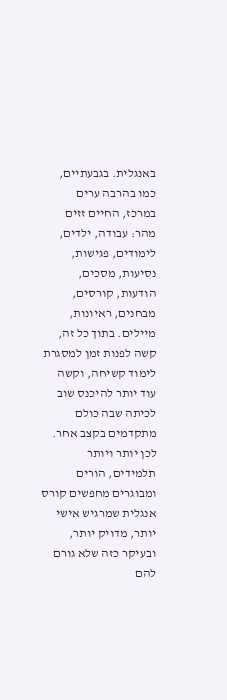באנגלית. בגבעתיים, כמו בהרבה ערים במרכז, החיים זזים מהר: עבודה, ילדים, לימודים, פגישות, נסיעות, מסכים, הודעות, קורסים, מבחנים, ראיונות, מיילים. בתוך כל זה, קשה לפנות זמן למסגרת לימוד קשיחה, וקשה עוד יותר להיכנס שוב לכיתה שבה כולם מתקדמים בקצב אחר. לכן יותר ויותר תלמידים, הורים ומבוגרים מחפשים קורס אנגלית שמרגיש אישי יותר, מדויק יותר, ובעיקר כזה שלא גורם להם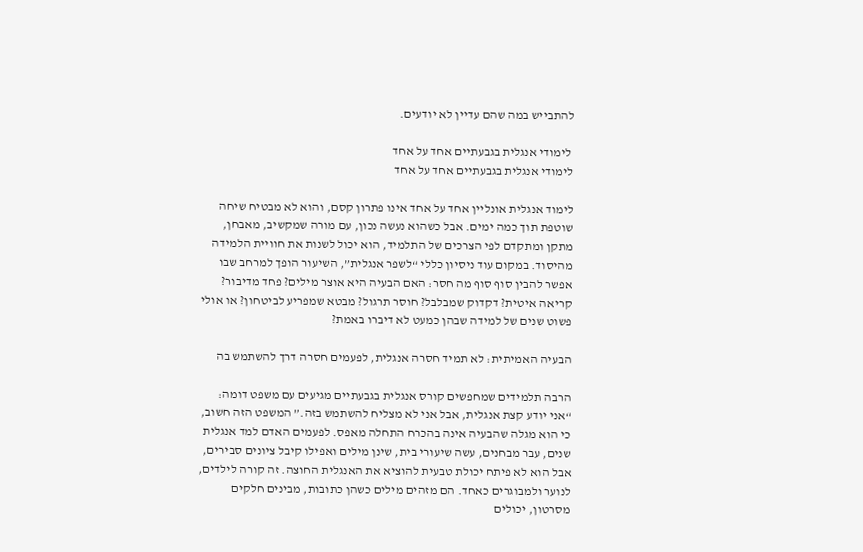להתבייש במה שהם עדיין לא יודעים.

 לימודי אנגלית בגבעתיים אחד על אחד
לימודי אנגלית בגבעתיים אחד על אחד

לימוד אנגלית אונליין אחד על אחד אינו פתרון קסם, והוא לא מבטיח שיחה שוטפת תוך כמה ימים. אבל כשהוא נעשה נכון, עם מורה שמקשיב, מאבחן, מתקן ומתקדם לפי הצרכים של התלמיד, הוא יכול לשנות את חוויית הלמידה מהיסוד. במקום עוד ניסיון כללי “לשפר אנגלית”, השיעור הופך למרחב שבו אפשר להבין סוף סוף מה חסר: האם הבעיה היא אוצר מילים? פחד מדיבור? קריאה איטית? דקדוק שמבלבל? חוסר תרגול? מבטא שמפריע לביטחון? או אולי פשוט שנים של למידה שבהן כמעט לא דיברו באמת?

הבעיה האמיתית: לא תמיד חסרה אנגלית, לפעמים חסרה דרך להשתמש בה

הרבה תלמידים שמחפשים קורס אנגלית בגבעתיים מגיעים עם משפט דומה: “אני יודע קצת אנגלית, אבל אני לא מצליח להשתמש בזה.” המשפט הזה חשוב, כי הוא מגלה שהבעיה אינה בהכרח התחלה מאפס. לפעמים האדם למד אנגלית שנים, עבר מבחנים, עשה שיעורי בית, שינן מילים ואפילו קיבל ציונים סבירים, אבל הוא לא פיתח יכולת טבעית להוציא את האנגלית החוצה. זה קורה לילדים, לנוער ולמבוגרים כאחד. הם מזהים מילים כשהן כתובות, מבינים חלקים מסרטון, יכולים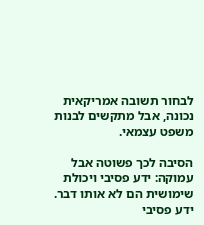לבחור תשובה אמריקאית נכונה, אבל מתקשים לבנות משפט עצמאי.

הסיבה לכך פשוטה אבל עמוקה: ידע פסיבי ויכולת שימושית הם לא אותו דבר. ידע פסיבי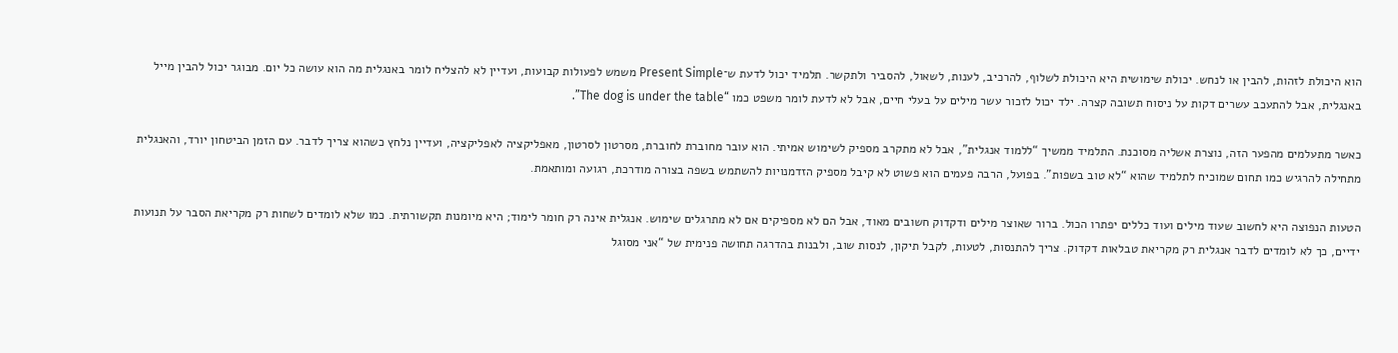הוא היכולת לזהות, להבין או לנחש. יכולת שימושית היא היכולת לשלוף, להרכיב, לענות, לשאול, להסביר ולתקשר. תלמיד יכול לדעת ש־Present Simple משמש לפעולות קבועות, ועדיין לא להצליח לומר באנגלית מה הוא עושה כל יום. מבוגר יכול להבין מייל באנגלית, אבל להתעכב עשרים דקות על ניסוח תשובה קצרה. ילד יכול לזכור עשר מילים על בעלי חיים, אבל לא לדעת לומר משפט כמו “The dog is under the table”.

כאשר מתעלמים מהפער הזה, נוצרת אשליה מסוכנת. התלמיד ממשיך “ללמוד אנגלית”, אבל לא מתקרב מספיק לשימוש אמיתי. הוא עובר מחוברת לחוברת, מסרטון לסרטון, מאפליקציה לאפליקציה, ועדיין נלחץ כשהוא צריך לדבר. עם הזמן הביטחון יורד, והאנגלית מתחילה להרגיש כמו תחום שמוכיח לתלמיד שהוא “לא טוב בשפות”. בפועל, הרבה פעמים הוא פשוט לא קיבל מספיק הזדמנויות להשתמש בשפה בצורה מודרכת, רגועה ומותאמת.

הטעות הנפוצה היא לחשוב שעוד מילים ועוד כללים יפתרו הכול. ברור שאוצר מילים ודקדוק חשובים מאוד, אבל הם לא מספיקים אם לא מתרגלים שימוש. אנגלית אינה רק חומר לימוד; היא מיומנות תקשורתית. כמו שלא לומדים לשחות רק מקריאת הסבר על תנועות ידיים, כך לא לומדים לדבר אנגלית רק מקריאת טבלאות דקדוק. צריך להתנסות, לטעות, לקבל תיקון, לנסות שוב, ולבנות בהדרגה תחושה פנימית של “אני מסוגל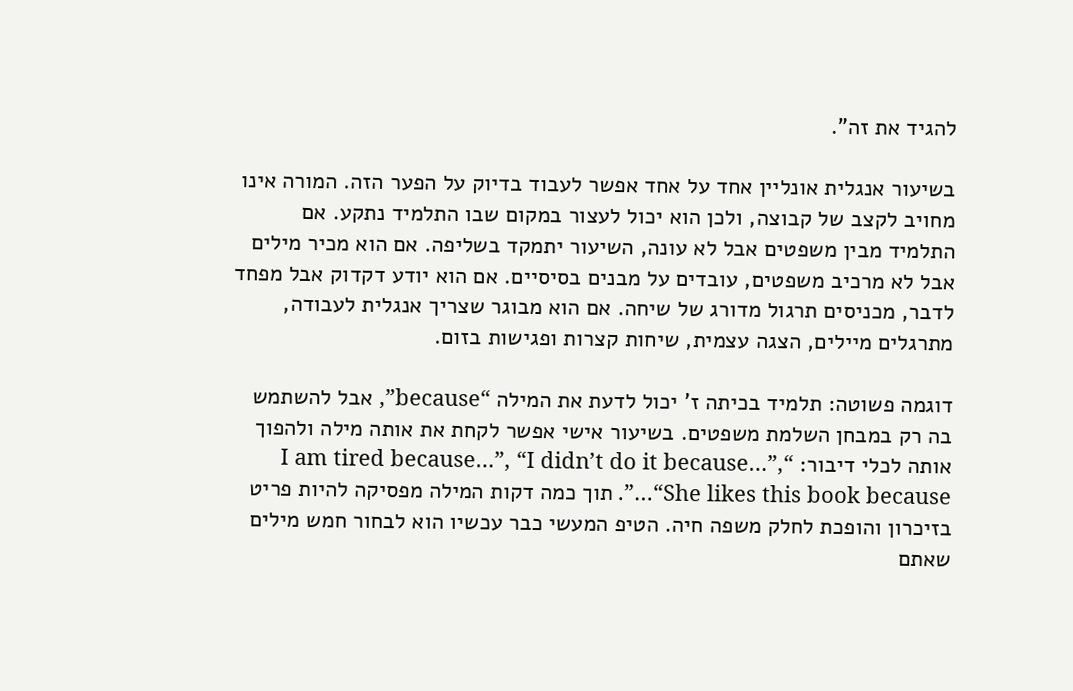להגיד את זה”.

בשיעור אנגלית אונליין אחד על אחד אפשר לעבוד בדיוק על הפער הזה. המורה אינו מחויב לקצב של קבוצה, ולכן הוא יכול לעצור במקום שבו התלמיד נתקע. אם התלמיד מבין משפטים אבל לא עונה, השיעור יתמקד בשליפה. אם הוא מכיר מילים אבל לא מרכיב משפטים, עובדים על מבנים בסיסיים. אם הוא יודע דקדוק אבל מפחד לדבר, מכניסים תרגול מדורג של שיחה. אם הוא מבוגר שצריך אנגלית לעבודה, מתרגלים מיילים, הצגה עצמית, שיחות קצרות ופגישות בזום.

דוגמה פשוטה: תלמיד בכיתה ז’ יכול לדעת את המילה “because”, אבל להשתמש בה רק במבחן השלמת משפטים. בשיעור אישי אפשר לקחת את אותה מילה ולהפוך אותה לכלי דיבור: “I am tired because…”, “I didn’t do it because…”, “She likes this book because…”. תוך כמה דקות המילה מפסיקה להיות פריט בזיכרון והופכת לחלק משפה חיה. הטיפ המעשי כבר עכשיו הוא לבחור חמש מילים שאתם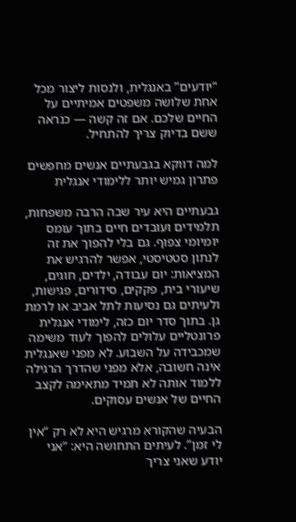“יודעים” באנגלית, ולנסות ליצור מכל אחת שלושה משפטים אמיתיים על החיים שלכם. אם זה קשה — כנראה ששם בדיוק צריך להתחיל.

למה דווקא בגבעתיים אנשים מחפשים פתרון גמיש יותר ללימודי אנגלית

גבעתיים היא עיר שבה הרבה משפחות, תלמידים ועובדים חיים בתוך עומס יומיומי צפוף. גם בלי להפוך את זה לנתון סטטיסטי, אפשר להרגיש את המציאות: יום עבודה, ילדים, חוגים, שיעורי בית, פקקים, סידורים, פגישות, ולעיתים גם נסיעות לתל אביב או לרמת גן. בתוך סדר יום כזה, לימודי אנגלית פרונטליים עלולים להפוך לעוד משימה שמכבידה על השבוע. לא מפני שאנגלית אינה חשובה, אלא מפני שהדרך הרגילה ללמוד אותה לא תמיד מתאימה לקצב החיים של אנשים עסוקים.

הבעיה שהקורא מרגיש היא לא רק “אין לי זמן”. לעיתים התחושה היא: “אני יודע שאני צריך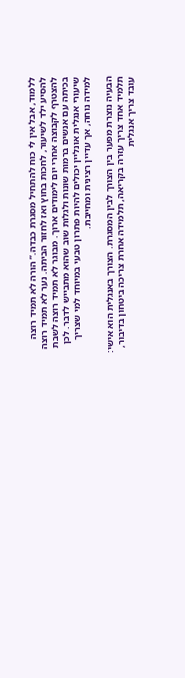ללמוד, אבל אין לי כוח להתחיל מסגרת כבדה.” הורה לא תמיד רוצה להסיע ילד לשיעור, לחכות בחוץ ואז לחזור הביתה. נער לא תמיד רוצה להצטרף לקבוצה אחרי יום לימודים ארוך. מבוגר לא תמיד רוצה לשבת בכיתה עם אנשים ברמות שונות ולגלות שוב שהוא מתבייש לדבר. לכן שיעורי אנגלית אונליין יכולים להיות פתרון טבעי במיוחד למי שצריך למידה נוחה, אך עדיין רצינית ומחייבת.

הבעיה נוצרת מפער בין הצורך לבין המסגרת. הצורך באנגלית הוא אישי: תלמיד אחד צריך עזרה בקריאה, תלמידה אחרת צריכה ביטחון בדיבור, עובד צריך אנגלית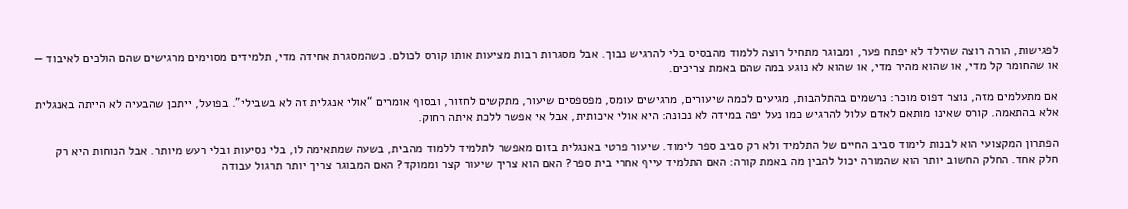לפגישות, הורה רוצה שהילד לא יפתח פער, ומבוגר מתחיל רוצה ללמוד מהבסיס בלי להרגיש נבוך. אבל מסגרות רבות מציעות אותו קורס לכולם. כשהמסגרת אחידה מדי, תלמידים מסוימים מרגישים שהם הולכים לאיבוד — או שהחומר קל מדי, או שהוא מהיר מדי, או שהוא לא נוגע במה שהם באמת צריכים.

אם מתעלמים מזה, נוצר דפוס מוכר: נרשמים בהתלהבות, מגיעים לכמה שיעורים, מרגישים עומס, מפספסים שיעור, מתקשים לחזור, ובסוף אומרים “אולי אנגלית זה לא בשבילי”. בפועל, ייתכן שהבעיה לא הייתה באנגלית אלא בהתאמה. קורס שאינו מותאם לאדם עלול להרגיש כמו נעל יפה במידה לא נכונה: היא אולי איכותית, אבל אי אפשר ללכת איתה רחוק.

הפתרון המקצועי הוא לבנות לימוד סביב החיים של התלמיד ולא רק סביב ספר לימוד. שיעור פרטי באנגלית בזום מאפשר לתלמיד ללמוד מהבית, בשעה שמתאימה לו, בלי נסיעות ובלי רעש מיותר. אבל הנוחות היא רק חלק אחד. החלק החשוב יותר הוא שהמורה יכול להבין מה באמת קורה: האם התלמיד עייף אחרי בית ספר? האם הוא צריך שיעור קצר וממוקד? האם המבוגר צריך יותר תרגול עבודה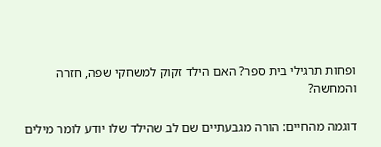ופחות תרגילי בית ספר? האם הילד זקוק למשחקי שפה, חזרה והמחשה?

דוגמה מהחיים: הורה מגבעתיים שם לב שהילד שלו יודע לומר מילים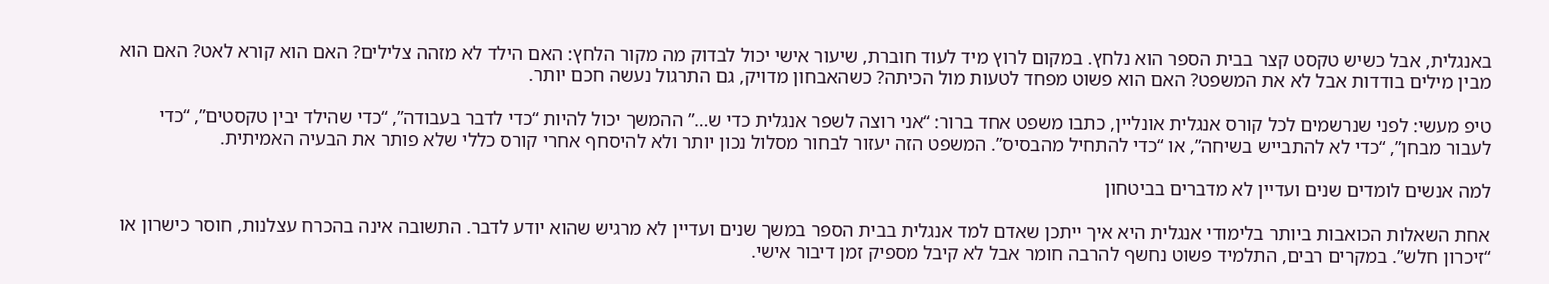באנגלית, אבל כשיש טקסט קצר בבית הספר הוא נלחץ. במקום לרוץ מיד לעוד חוברת, שיעור אישי יכול לבדוק מה מקור הלחץ: האם הילד לא מזהה צלילים? האם הוא קורא לאט? האם הוא מבין מילים בודדות אבל לא את המשפט? האם הוא פשוט מפחד לטעות מול הכיתה? כשהאבחון מדויק, גם התרגול נעשה חכם יותר.

טיפ מעשי: לפני שנרשמים לכל קורס אנגלית אונליין, כתבו משפט אחד ברור: “אני רוצה לשפר אנגלית כדי ש…” ההמשך יכול להיות “כדי לדבר בעבודה”, “כדי שהילד יבין טקסטים”, “כדי לעבור מבחן”, “כדי לא להתבייש בשיחה”, או “כדי להתחיל מהבסיס”. המשפט הזה יעזור לבחור מסלול נכון יותר ולא להיסחף אחרי קורס כללי שלא פותר את הבעיה האמיתית.

למה אנשים לומדים שנים ועדיין לא מדברים בביטחון

אחת השאלות הכואבות ביותר בלימודי אנגלית היא איך ייתכן שאדם למד אנגלית בבית הספר במשך שנים ועדיין לא מרגיש שהוא יודע לדבר. התשובה אינה בהכרח עצלנות, חוסר כישרון או “זיכרון חלש”. במקרים רבים, התלמיד פשוט נחשף להרבה חומר אבל לא קיבל מספיק זמן דיבור אישי.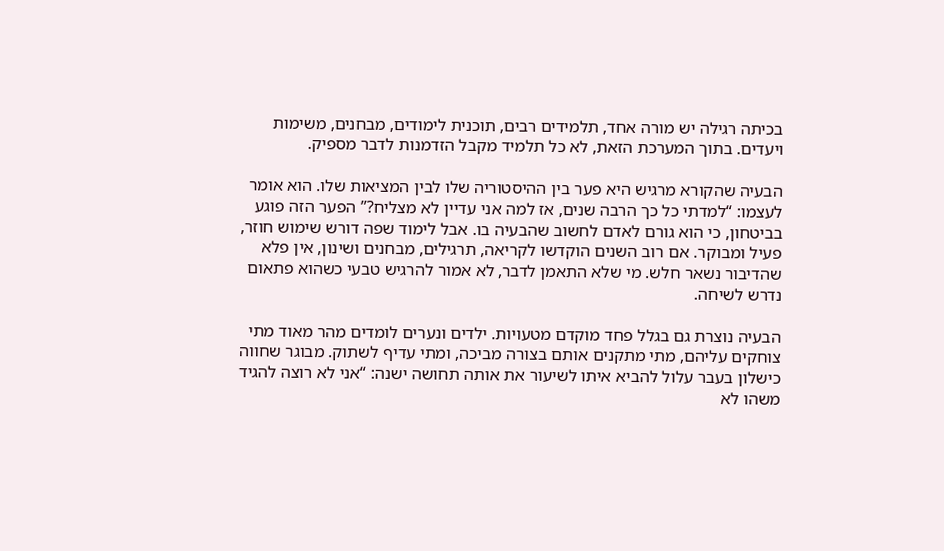בכיתה רגילה יש מורה אחד, תלמידים רבים, תוכנית לימודים, מבחנים, משימות ויעדים. בתוך המערכת הזאת, לא כל תלמיד מקבל הזדמנות לדבר מספיק.

הבעיה שהקורא מרגיש היא פער בין ההיסטוריה שלו לבין המציאות שלו. הוא אומר לעצמו: “למדתי כל כך הרבה שנים, אז למה אני עדיין לא מצליח?” הפער הזה פוגע בביטחון, כי הוא גורם לאדם לחשוב שהבעיה בו. אבל לימוד שפה דורש שימוש חוזר, פעיל ומבוקר. אם רוב השנים הוקדשו לקריאה, תרגילים, מבחנים ושינון, אין פלא שהדיבור נשאר חלש. מי שלא התאמן לדבר, לא אמור להרגיש טבעי כשהוא פתאום נדרש לשיחה.

הבעיה נוצרת גם בגלל פחד מוקדם מטעויות. ילדים ונערים לומדים מהר מאוד מתי צוחקים עליהם, מתי מתקנים אותם בצורה מביכה, ומתי עדיף לשתוק. מבוגר שחווה כישלון בעבר עלול להביא איתו לשיעור את אותה תחושה ישנה: “אני לא רוצה להגיד משהו לא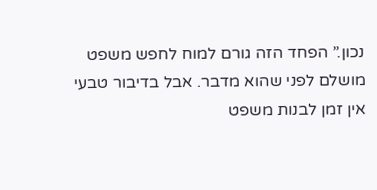נכון.” הפחד הזה גורם למוח לחפש משפט מושלם לפני שהוא מדבר. אבל בדיבור טבעי אין זמן לבנות משפט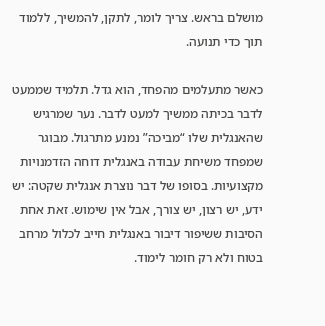מושלם בראש. צריך לומר, לתקן, להמשיך, ללמוד תוך כדי תנועה.

כאשר מתעלמים מהפחד, הוא גדל. תלמיד שממעט לדבר בכיתה ממשיך למעט לדבר. נער שמרגיש שהאנגלית שלו “מביכה” נמנע מתרגול. מבוגר שמפחד משיחת עבודה באנגלית דוחה הזדמנויות מקצועיות. בסופו של דבר נוצרת אנגלית שקטה: יש ידע, יש רצון, יש צורך, אבל אין שימוש. זאת אחת הסיבות ששיפור דיבור באנגלית חייב לכלול מרחב בטוח ולא רק חומר לימוד.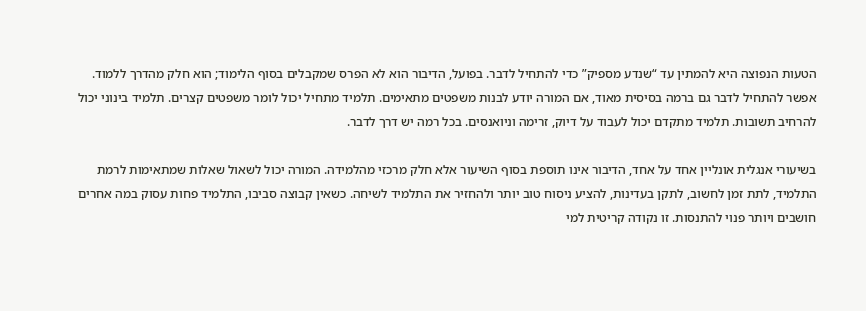הטעות הנפוצה היא להמתין עד “שנדע מספיק” כדי להתחיל לדבר. בפועל, הדיבור הוא לא הפרס שמקבלים בסוף הלימוד; הוא חלק מהדרך ללמוד. אפשר להתחיל לדבר גם ברמה בסיסית מאוד, אם המורה יודע לבנות משפטים מתאימים. תלמיד מתחיל יכול לומר משפטים קצרים. תלמיד בינוני יכול להרחיב תשובות. תלמיד מתקדם יכול לעבוד על דיוק, זרימה וניואנסים. בכל רמה יש דרך לדבר.

בשיעורי אנגלית אונליין אחד על אחד, הדיבור אינו תוספת בסוף השיעור אלא חלק מרכזי מהלמידה. המורה יכול לשאול שאלות שמתאימות לרמת התלמיד, לתת זמן לחשוב, לתקן בעדינות, להציע ניסוח טוב יותר ולהחזיר את התלמיד לשיחה. כשאין קבוצה סביבו, התלמיד פחות עסוק במה אחרים חושבים ויותר פנוי להתנסות. זו נקודה קריטית למי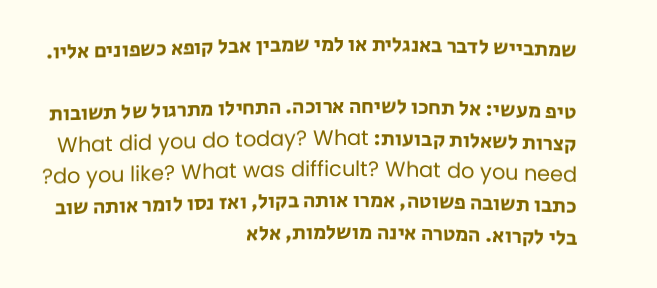שמתבייש לדבר באנגלית או למי שמבין אבל קופא כשפונים אליו.

טיפ מעשי: אל תחכו לשיחה ארוכה. התחילו מתרגול של תשובות קצרות לשאלות קבועות: What did you do today? What do you like? What was difficult? What do you need? כתבו תשובה פשוטה, אמרו אותה בקול, ואז נסו לומר אותה שוב בלי לקרוא. המטרה אינה מושלמות, אלא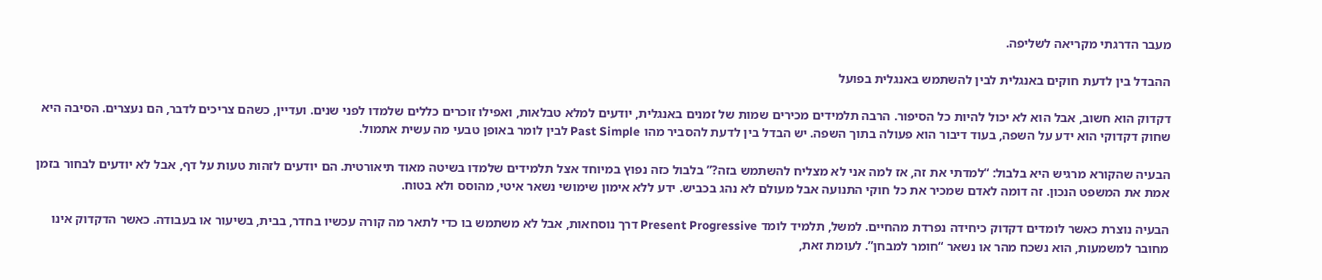מעבר הדרגתי מקריאה לשליפה.

ההבדל בין לדעת חוקים באנגלית לבין להשתמש באנגלית בפועל

דקדוק הוא חשוב, אבל הוא לא יכול להיות כל הסיפור. הרבה תלמידים מכירים שמות של זמנים באנגלית, יודעים למלא טבלאות, ואפילו זוכרים כללים שלמדו לפני שנים. ועדיין, כשהם צריכים לדבר, הם נעצרים. הסיבה היא שחוק דקדוקי הוא ידע על השפה, בעוד דיבור הוא פעולה בתוך השפה. יש הבדל בין לדעת להסביר מהו Past Simple לבין לומר באופן טבעי מה עשית אתמול.

הבעיה שהקורא מרגיש היא בלבול: “למדתי את זה, אז למה אני לא מצליח להשתמש בזה?” בלבול כזה נפוץ במיוחד אצל תלמידים שלמדו בשיטה מאוד תיאורטית. הם יודעים לזהות טעות על דף, אבל לא יודעים לבחור בזמן אמת את המשפט הנכון. זה דומה לאדם שמכיר את כל חוקי התנועה אבל מעולם לא נהג בכביש. ידע ללא אימון שימושי נשאר איטי, מהוסס ולא בטוח.

הבעיה נוצרת כאשר לומדים דקדוק כיחידה נפרדת מהחיים. למשל, תלמיד לומד Present Progressive דרך נוסחאות, אבל לא משתמש בו כדי לתאר מה קורה עכשיו בחדר, בבית, בשיעור או בעבודה. כאשר הדקדוק אינו מחובר למשמעות, הוא נשכח מהר או נשאר “חומר למבחן”. לעומת זאת,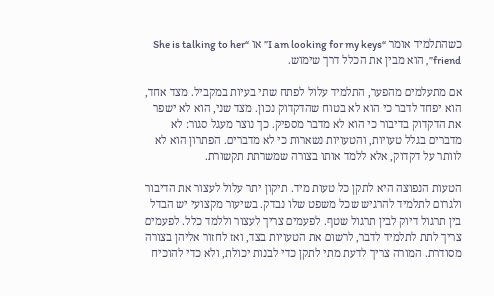כשהתלמיד אומר “I am looking for my keys” או “She is talking to her friend”, הוא מבין את הכלל דרך שימוש.

אם מתעלמים מהפער, התלמיד עלול לפתח שתי בעיות במקביל. מצד אחד, הוא יפחד לדבר כי הוא לא בטוח שהדקדוק נכון. מצד שני, הוא לא ישפר את הדקדוק בדיבור כי הוא לא מדבר מספיק. כך נוצר מעגל סגור: לא מדברים בגלל טעויות, והטעויות נשארות כי לא מדברים. הפתרון הוא לא לוותר על דקדוק, אלא ללמד אותו בצורה שמשרתת תקשורת.

הטעות הנפוצה היא לתקן כל טעות מיד. תיקון יתר עלול לעצור את הדיבור ולגרום לתלמיד להרגיש שכל משפט שלו נבדק. בשיעור מקצועי יש הבדל בין תרגול דיוק לבין תרגול שטף. לפעמים צריך לעצור וללמד כלל. לפעמים צריך לתת לתלמיד לדבר, לרשום את הטעויות בצד, ואז לחזור אליהן בצורה מסודרת. המורה צריך לדעת מתי לתקן כדי לבנות יכולת, ולא כדי להוכיח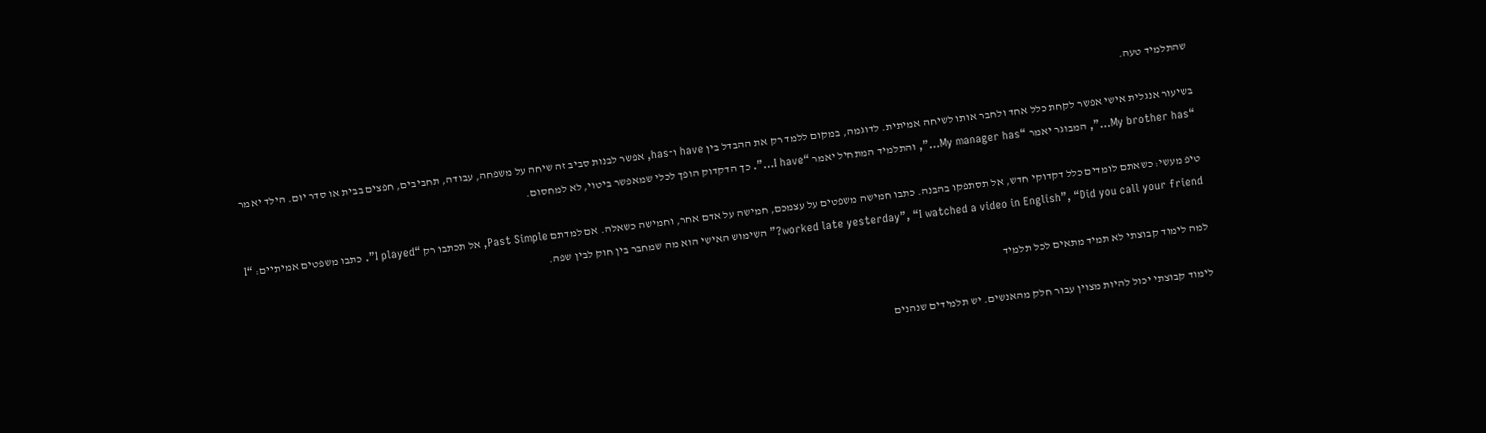שהתלמיד טעה.

בשיעור אנגלית אישי אפשר לקחת כלל אחד ולחבר אותו לשיחה אמיתית. לדוגמה, במקום ללמד רק את ההבדל בין have ו־has, אפשר לבנות סביב זה שיחה על משפחה, עבודה, תחביבים, חפצים בבית או סדר יום. הילד יאמר “My brother has…”, המבוגר יאמר “My manager has…”, והתלמיד המתחיל יאמר “I have…”. כך הדקדוק הופך לכלי שמאפשר ביטוי, לא למחסום.

טיפ מעשי: כשאתם לומדים כלל דקדוקי חדש, אל תסתפקו בהבנה. כתבו חמישה משפטים על עצמכם, חמישה על אדם אחר, וחמישה כשאלה. אם למדתם Past Simple, אל תכתבו רק “I played”. כתבו משפטים אמיתיים: “I worked late yesterday”, “I watched a video in English”, “Did you call your friend?” השימוש האישי הוא מה שמחבר בין חוק לבין שפה.

למה לימוד קבוצתי לא תמיד מתאים לכל תלמיד

לימוד קבוצתי יכול להיות מצוין עבור חלק מהאנשים. יש תלמידים שנהנים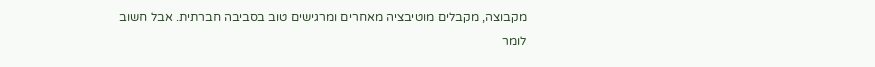מקבוצה, מקבלים מוטיבציה מאחרים ומרגישים טוב בסביבה חברתית. אבל חשוב לומר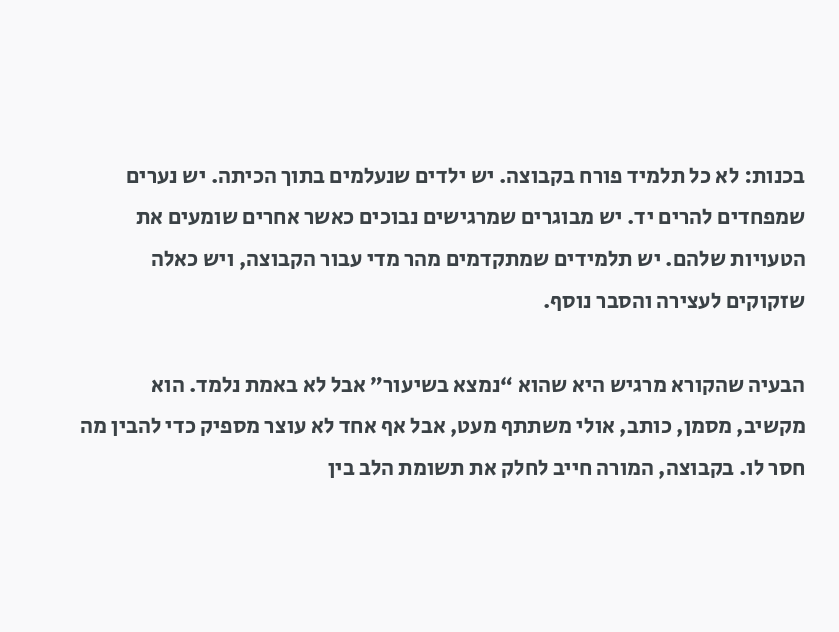בכנות: לא כל תלמיד פורח בקבוצה. יש ילדים שנעלמים בתוך הכיתה. יש נערים שמפחדים להרים יד. יש מבוגרים שמרגישים נבוכים כאשר אחרים שומעים את הטעויות שלהם. יש תלמידים שמתקדמים מהר מדי עבור הקבוצה, ויש כאלה שזקוקים לעצירה והסבר נוסף.

הבעיה שהקורא מרגיש היא שהוא “נמצא בשיעור” אבל לא באמת נלמד. הוא מקשיב, מסמן, כותב, אולי משתתף מעט, אבל אף אחד לא עוצר מספיק כדי להבין מה חסר לו. בקבוצה, המורה חייב לחלק את תשומת הלב בין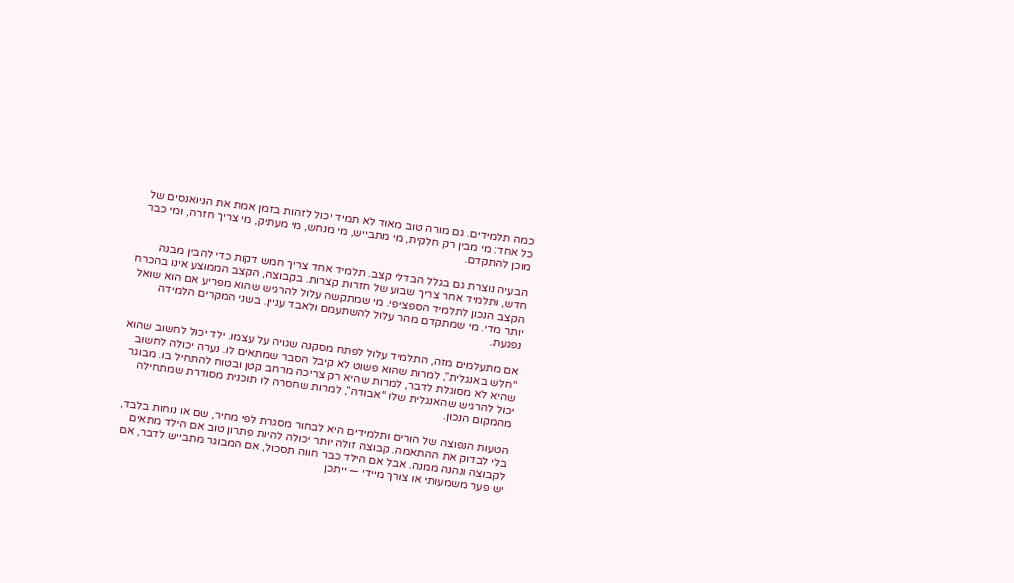כמה תלמידים. גם מורה טוב מאוד לא תמיד יכול לזהות בזמן אמת את הניואנסים של כל אחד: מי מבין רק חלקית, מי מתבייש, מי מנחש, מי מעתיק, מי צריך חזרה, ומי כבר מוכן להתקדם.

הבעיה נוצרת גם בגלל הבדלי קצב. תלמיד אחד צריך חמש דקות כדי להבין מבנה חדש, ותלמיד אחר צריך שבוע של חזרות קצרות. בקבוצה, הקצב הממוצע אינו בהכרח הקצב הנכון לתלמיד הספציפי. מי שמתקשה עלול להרגיש שהוא מפריע אם הוא שואל יותר מדי. מי שמתקדם מהר עלול להשתעמם ולאבד עניין. בשני המקרים הלמידה נפגעת.

אם מתעלמים מזה, התלמיד עלול לפתח מסקנה שגויה על עצמו. ילד יכול לחשוב שהוא “חלש באנגלית”, למרות שהוא פשוט לא קיבל הסבר שמתאים לו. נערה יכולה לחשוב שהיא לא מסוגלת לדבר, למרות שהיא רק צריכה מרחב קטן ובטוח להתחיל בו. מבוגר יכול להרגיש שהאנגלית שלו “אבודה”, למרות שחסרה לו תוכנית מסודרת שמתחילה מהמקום הנכון.

הטעות הנפוצה של הורים ותלמידים היא לבחור מסגרת לפי מחיר, שם או נוחות בלבד, בלי לבדוק את ההתאמה. קבוצה זולה יותר יכולה להיות פתרון טוב אם הילד מתאים לקבוצה ונהנה ממנה. אבל אם הילד כבר חווה תסכול, אם המבוגר מתבייש לדבר, אם יש פער משמעותי או צורך מיידי — ייתכן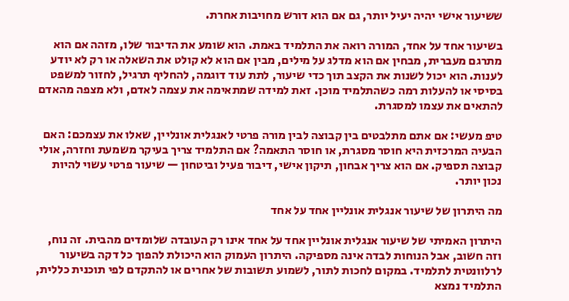ששיעור אישי יהיה יעיל יותר, גם אם הוא דורש מחויבות אחרת.

בשיעור אחד על אחד, המורה רואה את התלמיד באמת. הוא שומע את הדיבור שלו, מזהה אם הוא מתרגם מעברית, מבחין אם הוא מדלג על מילים, מבין אם הוא לא קולט את השאלה או רק לא יודע לענות. הוא יכול לשנות את הקצב תוך כדי שיעור, לתת עוד דוגמה, להחליף תרגיל, לחזור למשפט בסיסי או להעלות רמה כשהתלמיד מוכן. זאת למידה שמתאימה את עצמה לאדם, ולא מצפה מהאדם להתאים את עצמו למסגרת.

טיפ מעשי: אם אתם מתלבטים בין קבוצה לבין מורה פרטי לאנגלית אונליין, שאלו את עצמכם: האם הבעיה המרכזית היא חוסר מסגרת, או חוסר התאמה? אם התלמיד צריך בעיקר משמעת וחזרה, אולי קבוצה תספיק. אם הוא צריך אבחון, תיקון אישי, דיבור פעיל וביטחון — שיעור פרטי עשוי להיות נכון יותר.

מה היתרון של שיעור אנגלית אונליין אחד על אחד

היתרון האמיתי של שיעור אנגלית אונליין אחד על אחד אינו רק העובדה שלומדים מהבית. זה נוח, וזה חשוב, אבל הנוחות לבדה אינה מספיקה. היתרון העמוק הוא היכולת להפוך כל דקה בשיעור לרלוונטית לתלמיד. במקום לחכות לתור, לשמוע תשובות של אחרים או להתקדם לפי תוכנית כללית, התלמיד נמצא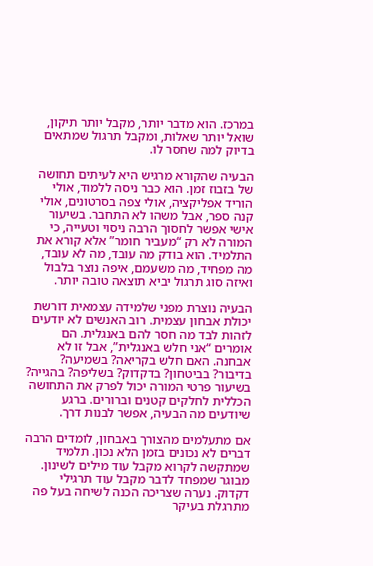במרכז. הוא מדבר יותר, מקבל יותר תיקון, שואל יותר שאלות, ומקבל תרגול שמתאים בדיוק למה שחסר לו.

הבעיה שהקורא מרגיש היא לעיתים תחושה של בזבוז זמן. הוא כבר ניסה ללמוד, אולי הוריד אפליקציה, אולי צפה בסרטונים, אולי קנה ספר, אבל משהו לא התחבר. בשיעור אישי אפשר לחסוך הרבה ניסוי וטעייה, כי המורה לא רק “מעביר חומר” אלא קורא את התלמיד. הוא בודק מה עובד, מה לא עובד, מה מפחיד, מה משעמם, איפה נוצר בלבול ואיזה סוג תרגול יביא תוצאה טובה יותר.

הבעיה נוצרת מפני שלמידה עצמאית דורשת יכולת אבחון עצמית. רוב האנשים לא יודעים לזהות לבד מה חסר להם באנגלית. הם אומרים “אני חלש באנגלית”, אבל זו לא אבחנה. האם חלש בקריאה? בשמיעה? בדיבור? בביטחון? בדקדוק? בשליפה? בהגייה? בשיעור פרטי המורה יכול לפרק את התחושה הכללית לחלקים קטנים וברורים. ברגע שיודעים מה הבעיה, אפשר לבנות דרך.

אם מתעלמים מהצורך באבחון, לומדים הרבה דברים לא נכונים בזמן הלא נכון. תלמיד שמתקשה לקרוא מקבל עוד מילים לשינון. מבוגר שמפחד לדבר מקבל עוד תרגילי דקדוק. נערה שצריכה הכנה לשיחה בעל פה מתרגלת בעיקר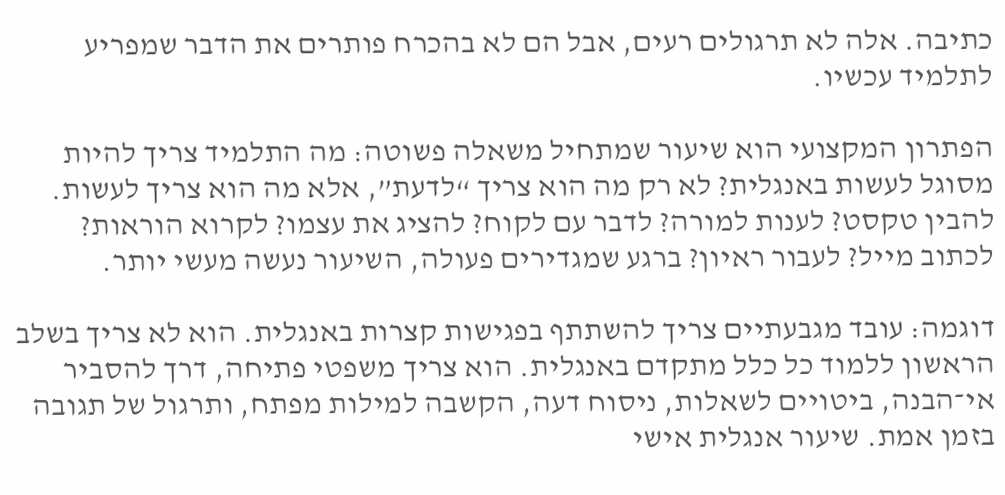כתיבה. אלה לא תרגולים רעים, אבל הם לא בהכרח פותרים את הדבר שמפריע לתלמיד עכשיו.

הפתרון המקצועי הוא שיעור שמתחיל משאלה פשוטה: מה התלמיד צריך להיות מסוגל לעשות באנגלית? לא רק מה הוא צריך “לדעת”, אלא מה הוא צריך לעשות. להבין טקסט? לענות למורה? לדבר עם לקוח? להציג את עצמו? לקרוא הוראות? לכתוב מייל? לעבור ראיון? ברגע שמגדירים פעולה, השיעור נעשה מעשי יותר.

דוגמה: עובד מגבעתיים צריך להשתתף בפגישות קצרות באנגלית. הוא לא צריך בשלב הראשון ללמוד כל כלל מתקדם באנגלית. הוא צריך משפטי פתיחה, דרך להסביר אי־הבנה, ביטויים לשאלות, ניסוח דעה, הקשבה למילות מפתח, ותרגול של תגובה בזמן אמת. שיעור אנגלית אישי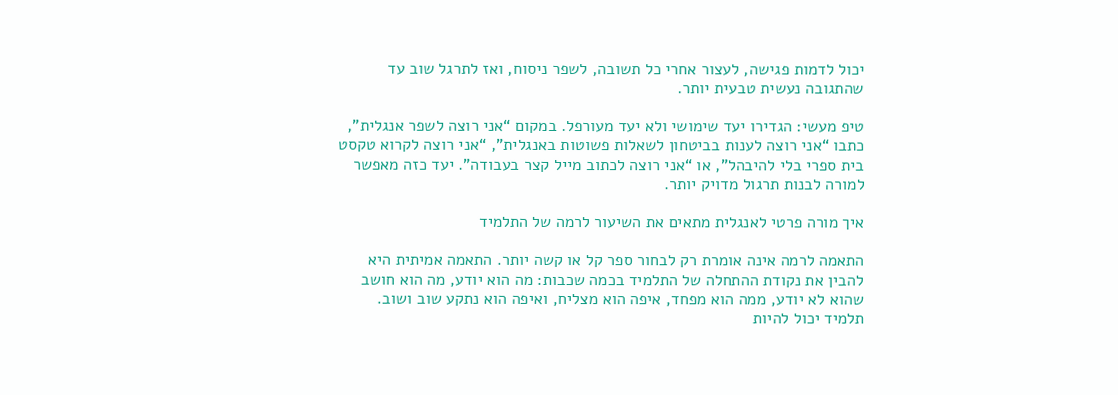יכול לדמות פגישה, לעצור אחרי כל תשובה, לשפר ניסוח, ואז לתרגל שוב עד שהתגובה נעשית טבעית יותר.

טיפ מעשי: הגדירו יעד שימושי ולא יעד מעורפל. במקום “אני רוצה לשפר אנגלית”, כתבו “אני רוצה לענות בביטחון לשאלות פשוטות באנגלית”, “אני רוצה לקרוא טקסט בית ספרי בלי להיבהל”, או “אני רוצה לכתוב מייל קצר בעבודה”. יעד כזה מאפשר למורה לבנות תרגול מדויק יותר.

איך מורה פרטי לאנגלית מתאים את השיעור לרמה של התלמיד

התאמה לרמה אינה אומרת רק לבחור ספר קל או קשה יותר. התאמה אמיתית היא להבין את נקודת ההתחלה של התלמיד בכמה שכבות: מה הוא יודע, מה הוא חושב שהוא לא יודע, ממה הוא מפחד, איפה הוא מצליח, ואיפה הוא נתקע שוב ושוב. תלמיד יכול להיות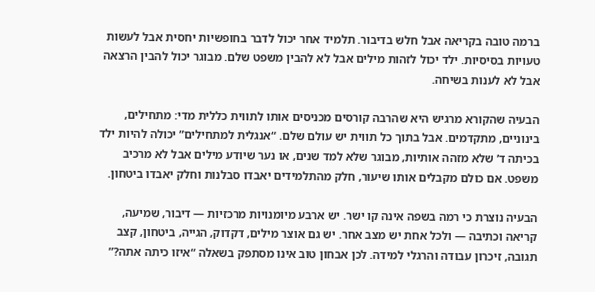ברמה טובה בקריאה אבל חלש בדיבור. תלמיד אחר יכול לדבר בחופשיות יחסית אבל לעשות טעויות בסיסיות. ילד יכול לזהות מילים אבל לא להבין משפט שלם. מבוגר יכול להבין הרצאה אבל לא לענות בשיחה.

הבעיה שהקורא מרגיש היא שהרבה קורסים מכניסים אותו לתווית כללית מדי: מתחילים, בינוניים, מתקדמים. אבל בתוך כל תווית יש עולם שלם. “אנגלית למתחילים” יכולה להיות ילד בכיתה ד’ שלא מזהה אותיות, מבוגר שלא למד שנים, או נער שיודע מילים אבל לא מרכיב משפט. אם כולם מקבלים אותו שיעור, חלק מהתלמידים יאבדו סבלנות וחלק יאבדו ביטחון.

הבעיה נוצרת כי רמה בשפה אינה קו ישר. יש ארבע מיומנויות מרכזיות — דיבור, שמיעה, קריאה וכתיבה — ולכל אחת יש מצב אחר. יש גם אוצר מילים, דקדוק, הגייה, ביטחון, קצב תגובה, זיכרון עבודה והרגלי למידה. לכן אבחון טוב אינו מסתפק בשאלה “איזו כיתה אתה?”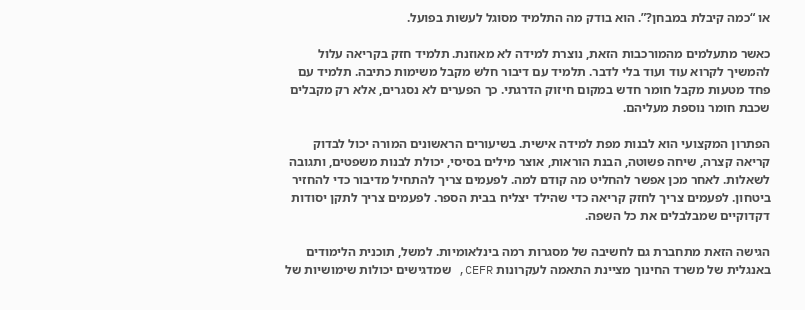או “כמה קיבלת במבחן?”. הוא בודק מה התלמיד מסוגל לעשות בפועל.

כאשר מתעלמים מהמורכבות הזאת, נוצרת למידה לא מאוזנת. תלמיד חזק בקריאה עלול להמשיך לקרוא עוד ועוד בלי לדבר. תלמיד עם דיבור חלש מקבל משימות כתיבה. תלמיד עם פחד מטעות מקבל חומר חדש במקום חיזוק הדרגתי. כך הפערים לא נסגרים, אלא רק מקבלים שכבת חומר נוספת מעליהם.

הפתרון המקצועי הוא לבנות מפת למידה אישית. בשיעורים הראשונים המורה יכול לבדוק קריאה קצרה, שיחה פשוטה, הבנת הוראות, אוצר מילים בסיסי, יכולת לבנות משפטים, ותגובה לשאלות. לאחר מכן אפשר להחליט מה קודם למה. לפעמים צריך להתחיל מדיבור כדי להחזיר ביטחון. לפעמים צריך לחזק קריאה כדי שהילד יצליח בבית הספר. לפעמים צריך לתקן יסודות דקדוקיים שמבלבלים את כל השפה.

הגישה הזאת מתחברת גם לחשיבה של מסגרות רמה בינלאומיות. למשל, תוכנית הלימודים באנגלית של משרד החינוך מציינת התאמה לעקרונות CEFR, שמדגישים יכולות שימושיות של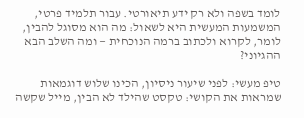לומד בשפה ולא רק ידע תיאורטי. עבור תלמיד פרטי, המשמעות המעשית היא לשאול: מה הוא מסוגל להבין, לומר, לקרוא ולכתוב ברמה הנוכחית — ומה השלב הבא ההגיוני?

טיפ מעשי: לפני שיעור ניסיון, הכינו שלוש דוגמאות שמראות את הקושי: טקסט שהילד לא הבין, מייל שקשה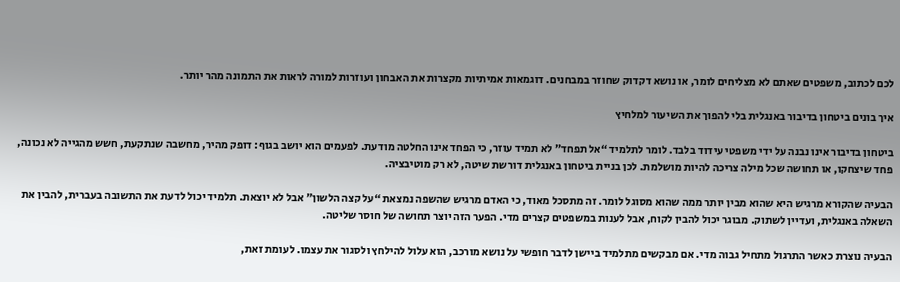לכם לכתוב, משפטים שאתם לא מצליחים לומר, או נושא דקדוק שחוזר במבחנים. דוגמאות אמיתיות מקצרות את האבחון ועוזרות למורה לראות את התמונה מהר יותר.

איך בונים ביטחון בדיבור באנגלית בלי להפוך את השיעור למלחיץ

ביטחון בדיבור אינו נבנה על ידי משפטי עידוד בלבד. לומר לתלמיד “אל תפחד” לא תמיד עוזר, כי הפחד אינו החלטה מודעת. לפעמים הוא יושב בגוף: דופק מהיר, מחשבה שנתקעת, חשש מהגייה לא נכונה, פחד שיצחקו, או תחושה שכל מילה צריכה להיות מושלמת. לכן בניית ביטחון באנגלית דורשת שיטה, לא רק מוטיבציה.

הבעיה שהקורא מרגיש היא שהוא מבין יותר ממה שהוא מסוגל לומר. זה מתסכל מאוד, כי האדם מרגיש שהשפה נמצאת “על קצה הלשון” אבל לא יוצאת. תלמיד יכול לדעת את התשובה בעברית, להבין את השאלה באנגלית, ועדיין לשתוק. מבוגר יכול להבין לקוח, אבל לענות במשפטים קצרים מדי. הפער הזה יוצר תחושה של חוסר שליטה.

הבעיה נוצרת כאשר התרגול מתחיל גבוה מדי. אם מבקשים מתלמיד ביישן לדבר חופשי על נושא מורכב, הוא עלול להילחץ ולסגור את עצמו. לעומת זאת,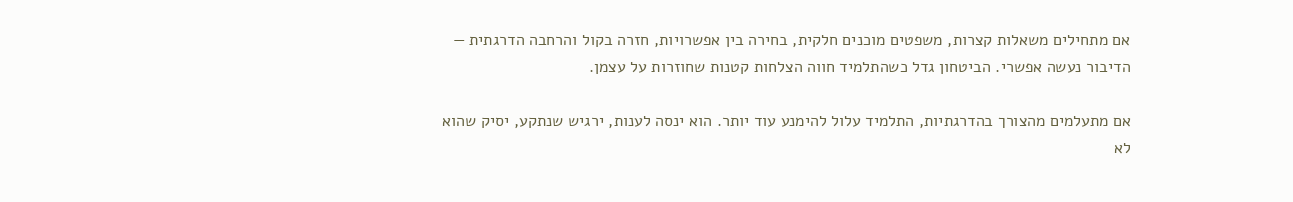אם מתחילים משאלות קצרות, משפטים מוכנים חלקית, בחירה בין אפשרויות, חזרה בקול והרחבה הדרגתית — הדיבור נעשה אפשרי. הביטחון גדל כשהתלמיד חווה הצלחות קטנות שחוזרות על עצמן.

אם מתעלמים מהצורך בהדרגתיות, התלמיד עלול להימנע עוד יותר. הוא ינסה לענות, ירגיש שנתקע, יסיק שהוא לא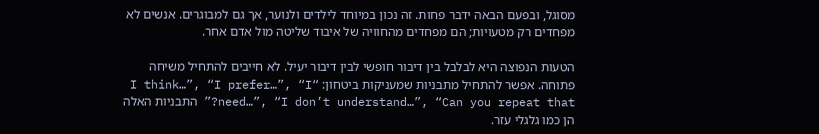מסוגל, ובפעם הבאה ידבר פחות. זה נכון במיוחד לילדים ולנוער, אך גם למבוגרים. אנשים לא מפחדים רק מטעויות; הם מפחדים מהחוויה של איבוד שליטה מול אדם אחר.

הטעות הנפוצה היא לבלבל בין דיבור חופשי לבין דיבור יעיל. לא חייבים להתחיל משיחה פתוחה. אפשר להתחיל מתבניות שמעניקות ביטחון: “I think…”, “I prefer…”, “I need…”, “I don’t understand…”, “Can you repeat that?” התבניות האלה הן כמו גלגלי עזר.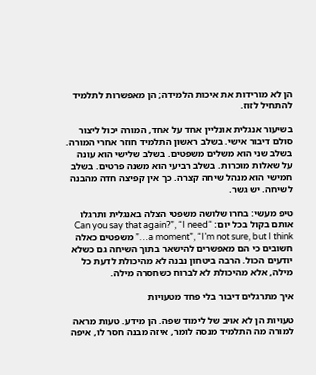הן לא מורידות את איכות הלמידה; הן מאפשרות לתלמיד להתחיל לזוז.

בשיעור אנגלית אונליין אחד על אחד, המורה יכול ליצור סולם דיבור אישי. בשלב ראשון התלמיד חוזר אחרי המורה. בשלב שני הוא משלים משפטים. בשלב שלישי הוא עונה על שאלות מוכרות. בשלב רביעי הוא משנה פרטים. בשלב חמישי הוא מנהל שיחה קצרה. כך אין קפיצה חדה מהבנה לשיחה. יש גשר.

טיפ מעשי: בחרו שלושה משפטי הצלה באנגלית ותרגלו אותם בקול בכל יום: “Can you say that again?”, “I need a moment”, “I’m not sure, but I think…” משפטים כאלה חשובים כי הם מאפשרים להישאר בתוך השיחה גם כשלא יודעים הכול. הרבה ביטחון נבנה לא מהיכולת לדעת כל מילה, אלא מהיכולת לא לברוח כשחסרה מילה.

איך מתרגלים דיבור בלי פחד מטעויות

טעויות הן לא אויב של לימוד שפה. הן מידע. טעות מראה למורה מה התלמיד מנסה לומר, איזה מבנה חסר לו, איפה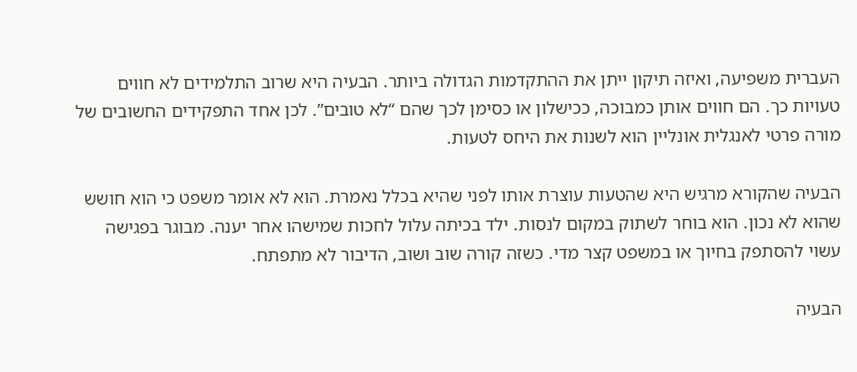העברית משפיעה, ואיזה תיקון ייתן את ההתקדמות הגדולה ביותר. הבעיה היא שרוב התלמידים לא חווים טעויות כך. הם חווים אותן כמבוכה, ככישלון או כסימן לכך שהם “לא טובים”. לכן אחד התפקידים החשובים של מורה פרטי לאנגלית אונליין הוא לשנות את היחס לטעות.

הבעיה שהקורא מרגיש היא שהטעות עוצרת אותו לפני שהיא בכלל נאמרת. הוא לא אומר משפט כי הוא חושש שהוא לא נכון. הוא בוחר לשתוק במקום לנסות. ילד בכיתה עלול לחכות שמישהו אחר יענה. מבוגר בפגישה עשוי להסתפק בחיוך או במשפט קצר מדי. כשזה קורה שוב ושוב, הדיבור לא מתפתח.

הבעיה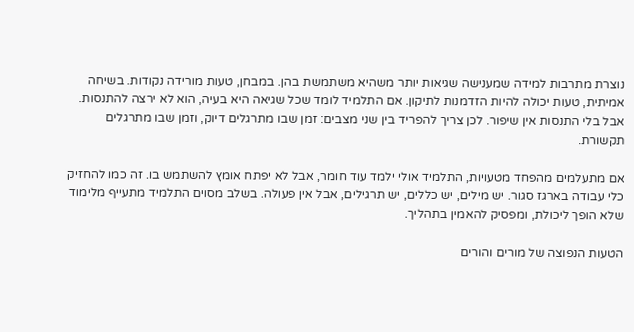נוצרת מתרבות למידה שמענישה שגיאות יותר משהיא משתמשת בהן. במבחן, טעות מורידה נקודות. בשיחה אמיתית, טעות יכולה להיות הזדמנות לתיקון. אם התלמיד לומד שכל שגיאה היא בעיה, הוא לא ירצה להתנסות. אבל בלי התנסות אין שיפור. לכן צריך להפריד בין שני מצבים: זמן שבו מתרגלים דיוק, וזמן שבו מתרגלים תקשורת.

אם מתעלמים מהפחד מטעויות, התלמיד אולי ילמד עוד חומר, אבל לא יפתח אומץ להשתמש בו. זה כמו להחזיק כלי עבודה בארגז סגור. יש מילים, יש כללים, יש תרגילים, אבל אין פעולה. בשלב מסוים התלמיד מתעייף מלימוד שלא הופך ליכולת, ומפסיק להאמין בתהליך.

הטעות הנפוצה של מורים והורים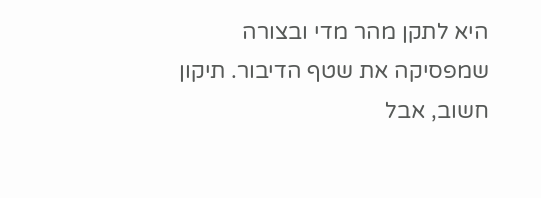היא לתקן מהר מדי ובצורה שמפסיקה את שטף הדיבור. תיקון חשוב, אבל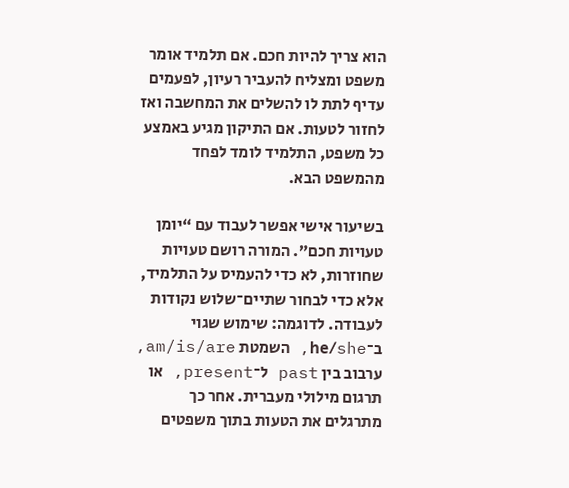הוא צריך להיות חכם. אם תלמיד אומר משפט ומצליח להעביר רעיון, לפעמים עדיף לתת לו להשלים את המחשבה ואז לחזור לטעות. אם התיקון מגיע באמצע כל משפט, התלמיד לומד לפחד מהמשפט הבא.

בשיעור אישי אפשר לעבוד עם “יומן טעויות חכם”. המורה רושם טעויות שחוזרות, לא כדי להעמיס על התלמיד, אלא כדי לבחור שתיים־שלוש נקודות לעבודה. לדוגמה: שימוש שגוי ב־he/she, השמטת am/is/are, ערבוב בין past ל־present, או תרגום מילולי מעברית. אחר כך מתרגלים את הטעות בתוך משפטים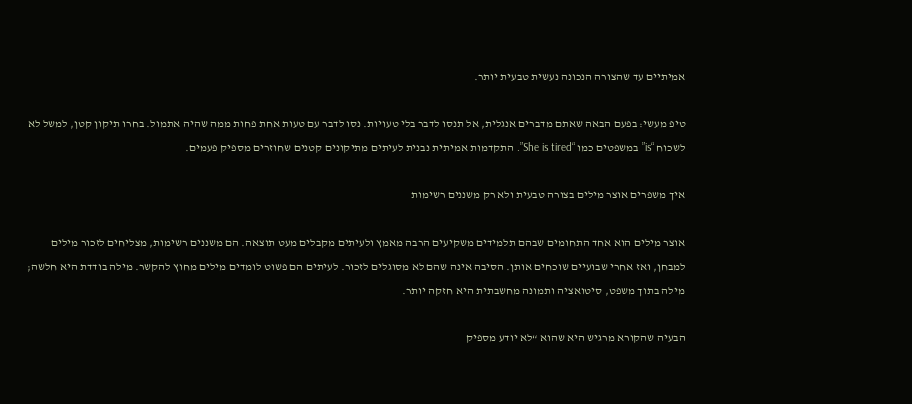אמיתיים עד שהצורה הנכונה נעשית טבעית יותר.

טיפ מעשי: בפעם הבאה שאתם מדברים אנגלית, אל תנסו לדבר בלי טעויות. נסו לדבר עם טעות אחת פחות ממה שהיה אתמול. בחרו תיקון קטן, למשל לא לשכוח “is” במשפטים כמו “She is tired”. התקדמות אמיתית נבנית לעיתים מתיקונים קטנים שחוזרים מספיק פעמים.

איך משפרים אוצר מילים בצורה טבעית ולא רק משננים רשימות

אוצר מילים הוא אחד התחומים שבהם תלמידים משקיעים הרבה מאמץ ולעיתים מקבלים מעט תוצאה. הם משננים רשימות, מצליחים לזכור מילים למבחן, ואז אחרי שבועיים שוכחים אותן. הסיבה אינה שהם לא מסוגלים לזכור. לעיתים הם פשוט לומדים מילים מחוץ להקשר. מילה בודדת היא חלשה; מילה בתוך משפט, סיטואציה ותמונה מחשבתית היא חזקה יותר.

הבעיה שהקורא מרגיש היא שהוא “לא יודע מספיק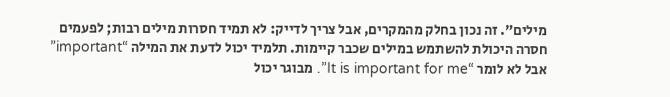מילים”. זה נכון בחלק מהמקרים, אבל צריך לדייק: לא תמיד חסרות מילים רבות; לפעמים חסרה היכולת להשתמש במילים שכבר קיימות. תלמיד יכול לדעת את המילה “important” אבל לא לומר “It is important for me”. מבוגר יכול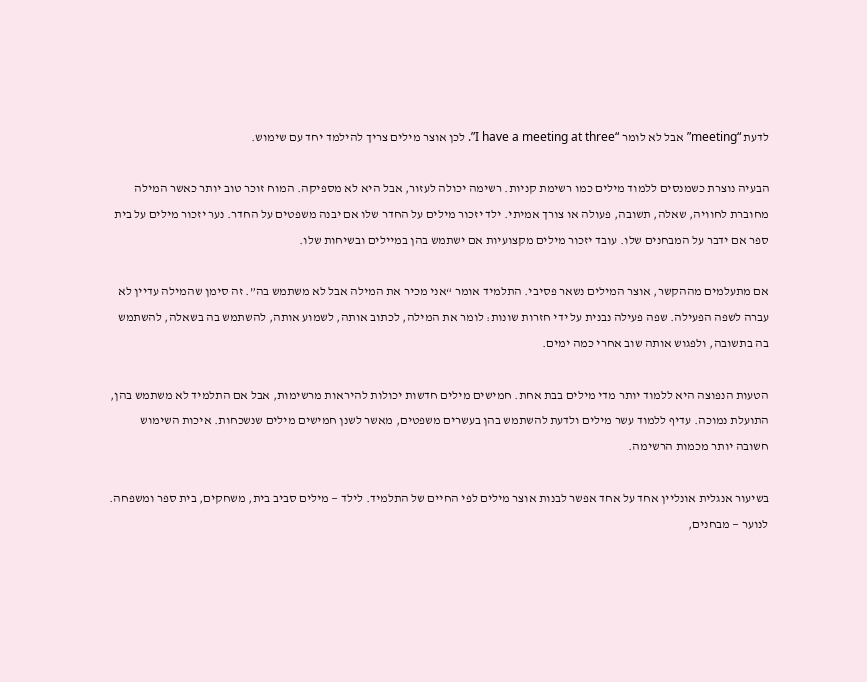לדעת “meeting” אבל לא לומר “I have a meeting at three”. לכן אוצר מילים צריך להילמד יחד עם שימוש.

הבעיה נוצרת כשמנסים ללמוד מילים כמו רשימת קניות. רשימה יכולה לעזור, אבל היא לא מספיקה. המוח זוכר טוב יותר כאשר המילה מחוברת לחוויה, שאלה, תשובה, פעולה או צורך אמיתי. ילד יזכור מילים על החדר שלו אם יבנה משפטים על החדר. נער יזכור מילים על בית ספר אם ידבר על המבחנים שלו. עובד יזכור מילים מקצועיות אם ישתמש בהן במיילים ובשיחות שלו.

אם מתעלמים מההקשר, אוצר המילים נשאר פסיבי. התלמיד אומר “אני מכיר את המילה אבל לא משתמש בה”. זה סימן שהמילה עדיין לא עברה לשפה הפעילה. שפה פעילה נבנית על ידי חזרות שונות: לומר את המילה, לכתוב אותה, לשמוע אותה, להשתמש בה בשאלה, להשתמש בה בתשובה, ולפגוש אותה שוב אחרי כמה ימים.

הטעות הנפוצה היא ללמוד יותר מדי מילים בבת אחת. חמישים מילים חדשות יכולות להיראות מרשימות, אבל אם התלמיד לא משתמש בהן, התועלת נמוכה. עדיף ללמוד עשר מילים ולדעת להשתמש בהן בעשרים משפטים, מאשר לשנן חמישים מילים שנשכחות. איכות השימוש חשובה יותר מכמות הרשימה.

בשיעור אנגלית אונליין אחד על אחד אפשר לבנות אוצר מילים לפי החיים של התלמיד. לילד — מילים סביב בית, משחקים, בית ספר ומשפחה. לנוער — מבחנים,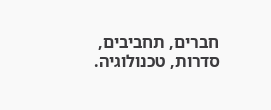חברים, תחביבים, סדרות, טכנולוגיה.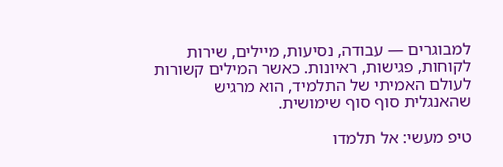למבוגרים — עבודה, נסיעות, מיילים, שירות לקוחות, פגישות, ראיונות. כאשר המילים קשורות לעולם האמיתי של התלמיד, הוא מרגיש שהאנגלית סוף סוף שימושית.

טיפ מעשי: אל תלמדו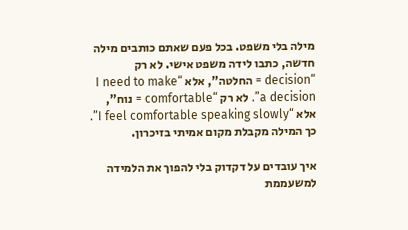מילה בלי משפט. בכל פעם שאתם כותבים מילה חדשה, כתבו לידה משפט אישי. לא רק “decision = החלטה”, אלא “I need to make a decision”. לא רק “comfortable = נוח”, אלא “I feel comfortable speaking slowly”. כך המילה מקבלת מקום אמיתי בזיכרון.

איך עובדים על דקדוק בלי להפוך את הלמידה למשעממת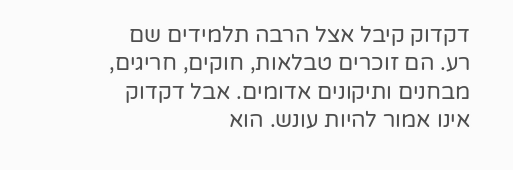דקדוק קיבל אצל הרבה תלמידים שם רע. הם זוכרים טבלאות, חוקים, חריגים, מבחנים ותיקונים אדומים. אבל דקדוק אינו אמור להיות עונש. הוא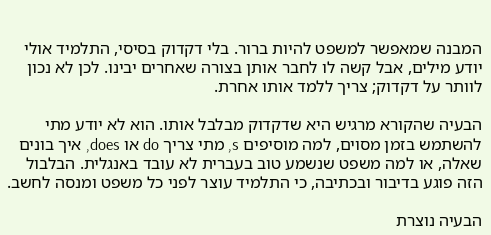המבנה שמאפשר למשפט להיות ברור. בלי דקדוק בסיסי, התלמיד אולי יודע מילים, אבל קשה לו לחבר אותן בצורה שאחרים יבינו. לכן לא נכון לוותר על דקדוק; צריך ללמד אותו אחרת.

הבעיה שהקורא מרגיש היא שדקדוק מבלבל אותו. הוא לא יודע מתי להשתמש בזמן מסוים, למה מוסיפים s, מתי צריך do או does, איך בונים שאלה, או למה משפט שנשמע טוב בעברית לא עובד באנגלית. הבלבול הזה פוגע בדיבור ובכתיבה, כי התלמיד עוצר לפני כל משפט ומנסה לחשב.

הבעיה נוצרת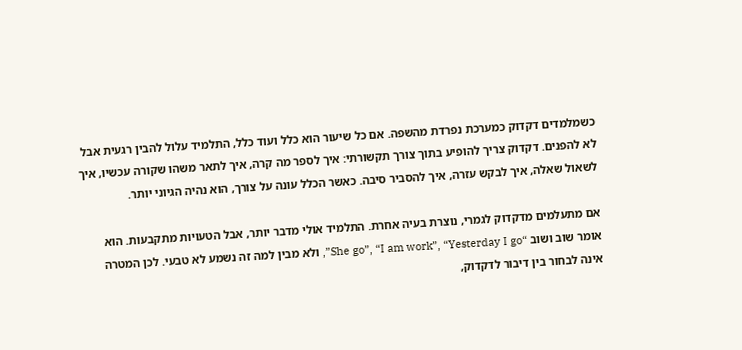כשמלמדים דקדוק כמערכת נפרדת מהשפה. אם כל שיעור הוא כלל ועוד כלל, התלמיד עלול להבין רגעית אבל לא להפנים. דקדוק צריך להופיע בתוך צורך תקשורתי: איך לספר מה קרה, איך לתאר משהו שקורה עכשיו, איך לשאול שאלה, איך לבקש עזרה, איך להסביר סיבה. כאשר הכלל עונה על צורך, הוא נהיה הגיוני יותר.

אם מתעלמים מדקדוק לגמרי, נוצרת בעיה אחרת. התלמיד אולי מדבר יותר, אבל הטעויות מתקבעות. הוא אומר שוב ושוב “She go”, “I am work”, “Yesterday I go”, ולא מבין למה זה נשמע לא טבעי. לכן המטרה אינה לבחור בין דיבור לדקדוק,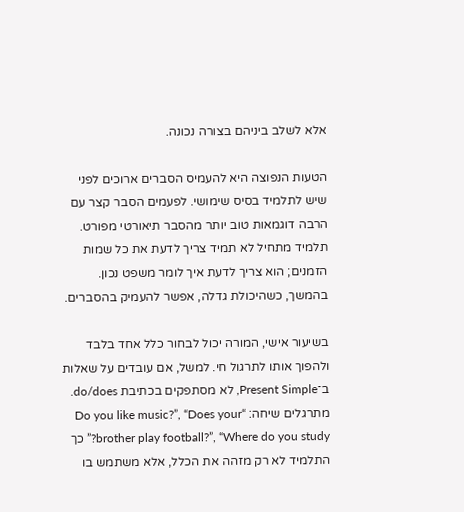אלא לשלב ביניהם בצורה נכונה.

הטעות הנפוצה היא להעמיס הסברים ארוכים לפני שיש לתלמיד בסיס שימושי. לפעמים הסבר קצר עם הרבה דוגמאות טוב יותר מהסבר תיאורטי מפורט. תלמיד מתחיל לא תמיד צריך לדעת את כל שמות הזמנים; הוא צריך לדעת איך לומר משפט נכון. בהמשך, כשהיכולת גדלה, אפשר להעמיק בהסברים.

בשיעור אישי, המורה יכול לבחור כלל אחד בלבד ולהפוך אותו לתרגול חי. למשל, אם עובדים על שאלות ב־Present Simple, לא מסתפקים בכתיבת do/does. מתרגלים שיחה: “Do you like music?”, “Does your brother play football?”, “Where do you study?” כך התלמיד לא רק מזהה את הכלל, אלא משתמש בו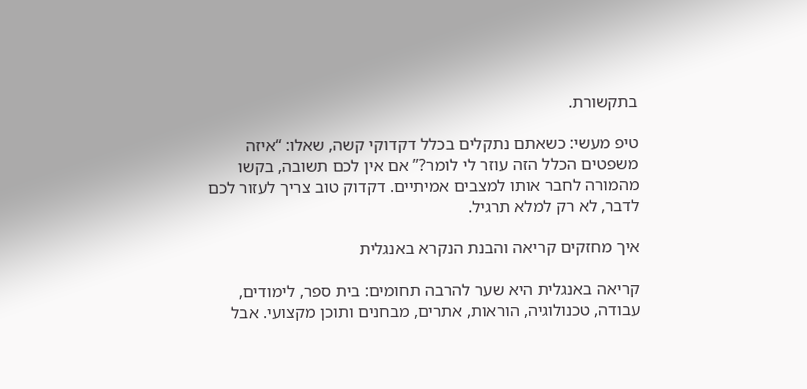בתקשורת.

טיפ מעשי: כשאתם נתקלים בכלל דקדוקי קשה, שאלו: “איזה משפטים הכלל הזה עוזר לי לומר?” אם אין לכם תשובה, בקשו מהמורה לחבר אותו למצבים אמיתיים. דקדוק טוב צריך לעזור לכם לדבר, לא רק למלא תרגיל.

איך מחזקים קריאה והבנת הנקרא באנגלית

קריאה באנגלית היא שער להרבה תחומים: בית ספר, לימודים, עבודה, טכנולוגיה, הוראות, אתרים, מבחנים ותוכן מקצועי. אבל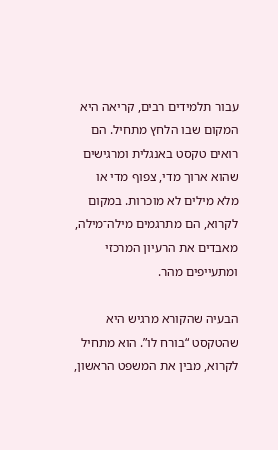עבור תלמידים רבים, קריאה היא המקום שבו הלחץ מתחיל. הם רואים טקסט באנגלית ומרגישים שהוא ארוך מדי, צפוף מדי או מלא מילים לא מוכרות. במקום לקרוא, הם מתרגמים מילה־מילה, מאבדים את הרעיון המרכזי ומתעייפים מהר.

הבעיה שהקורא מרגיש היא שהטקסט “בורח לו”. הוא מתחיל לקרוא, מבין את המשפט הראשון,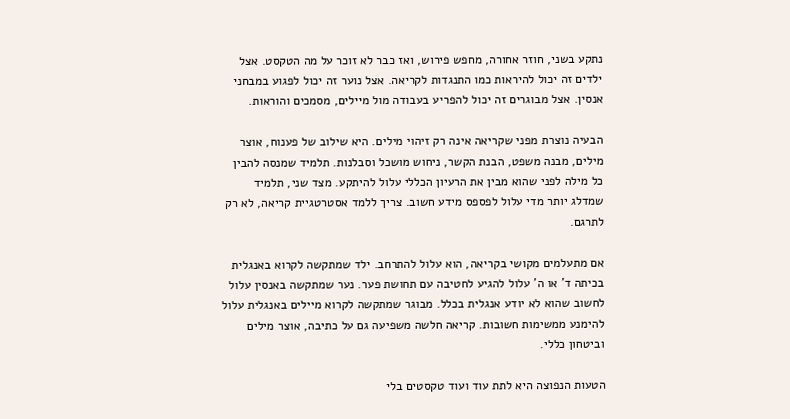נתקע בשני, חוזר אחורה, מחפש פירוש, ואז כבר לא זוכר על מה הטקסט. אצל ילדים זה יכול להיראות כמו התנגדות לקריאה. אצל נוער זה יכול לפגוע במבחני אנסין. אצל מבוגרים זה יכול להפריע בעבודה מול מיילים, מסמכים והוראות.

הבעיה נוצרת מפני שקריאה אינה רק זיהוי מילים. היא שילוב של פענוח, אוצר מילים, מבנה משפט, הבנת הקשר, ניחוש מושכל וסבלנות. תלמיד שמנסה להבין כל מילה לפני שהוא מבין את הרעיון הכללי עלול להיתקע. מצד שני, תלמיד שמדלג יותר מדי עלול לפספס מידע חשוב. צריך ללמד אסטרטגיית קריאה, לא רק לתרגם.

אם מתעלמים מקושי בקריאה, הוא עלול להתרחב. ילד שמתקשה לקרוא באנגלית בכיתה ד’ או ה’ עלול להגיע לחטיבה עם תחושת פער. נער שמתקשה באנסין עלול לחשוב שהוא לא יודע אנגלית בכלל. מבוגר שמתקשה לקרוא מיילים באנגלית עלול להימנע ממשימות חשובות. קריאה חלשה משפיעה גם על כתיבה, אוצר מילים וביטחון כללי.

הטעות הנפוצה היא לתת עוד ועוד טקסטים בלי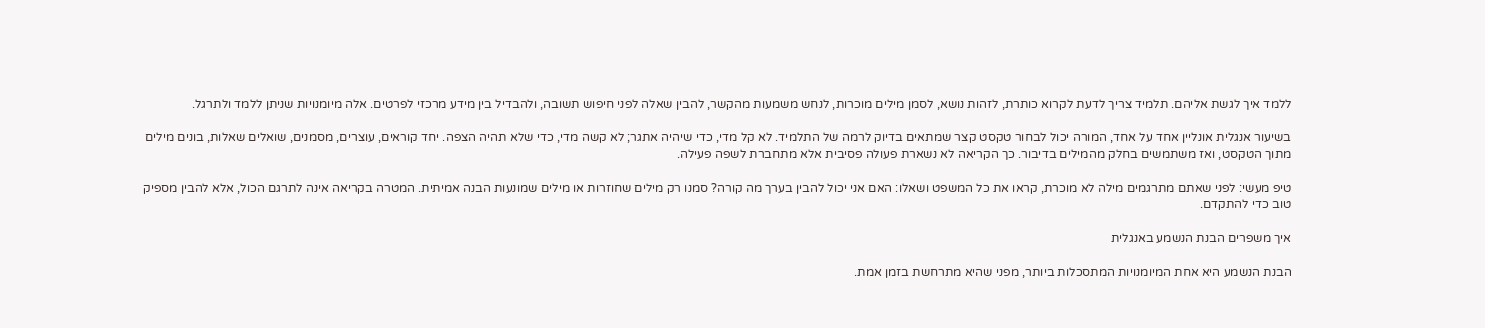ללמד איך לגשת אליהם. תלמיד צריך לדעת לקרוא כותרת, לזהות נושא, לסמן מילים מוכרות, לנחש משמעות מהקשר, להבין שאלה לפני חיפוש תשובה, ולהבדיל בין מידע מרכזי לפרטים. אלה מיומנויות שניתן ללמד ולתרגל.

בשיעור אנגלית אונליין אחד על אחד, המורה יכול לבחור טקסט קצר שמתאים בדיוק לרמה של התלמיד. לא קל מדי, כדי שיהיה אתגר; לא קשה מדי, כדי שלא תהיה הצפה. יחד קוראים, עוצרים, מסמנים, שואלים שאלות, בונים מילים מתוך הטקסט, ואז משתמשים בחלק מהמילים בדיבור. כך הקריאה לא נשארת פעולה פסיבית אלא מתחברת לשפה פעילה.

טיפ מעשי: לפני שאתם מתרגמים מילה לא מוכרת, קראו את כל המשפט ושאלו: האם אני יכול להבין בערך מה קורה? סמנו רק מילים שחוזרות או מילים שמונעות הבנה אמיתית. המטרה בקריאה אינה לתרגם הכול, אלא להבין מספיק טוב כדי להתקדם.

איך משפרים הבנת הנשמע באנגלית

הבנת הנשמע היא אחת המיומנויות המתסכלות ביותר, מפני שהיא מתרחשת בזמן אמת.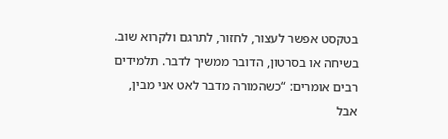בטקסט אפשר לעצור, לחזור, לתרגם ולקרוא שוב. בשיחה או בסרטון, הדובר ממשיך לדבר. תלמידים רבים אומרים: “כשהמורה מדבר לאט אני מבין, אבל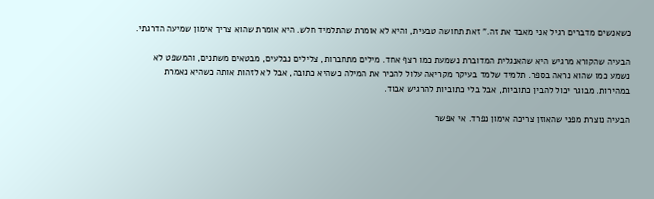כשאנשים מדברים רגיל אני מאבד את זה.” זאת תחושה טבעית, והיא לא אומרת שהתלמיד חלש. היא אומרת שהוא צריך אימון שמיעה הדרגתי.

הבעיה שהקורא מרגיש היא שהאנגלית המדוברת נשמעת כמו רצף אחד. מילים מתחברות, צלילים נבלעים, מבטאים משתנים, והמשפט לא נשמע כמו שהוא נראה בספר. תלמיד שלמד בעיקר מקריאה עלול להכיר את המילה כשהיא כתובה, אבל לא לזהות אותה כשהיא נאמרת במהירות. מבוגר יכול להבין כתוביות, אבל בלי כתוביות להרגיש אבוד.

הבעיה נוצרת מפני שהאוזן צריכה אימון נפרד. אי אפשר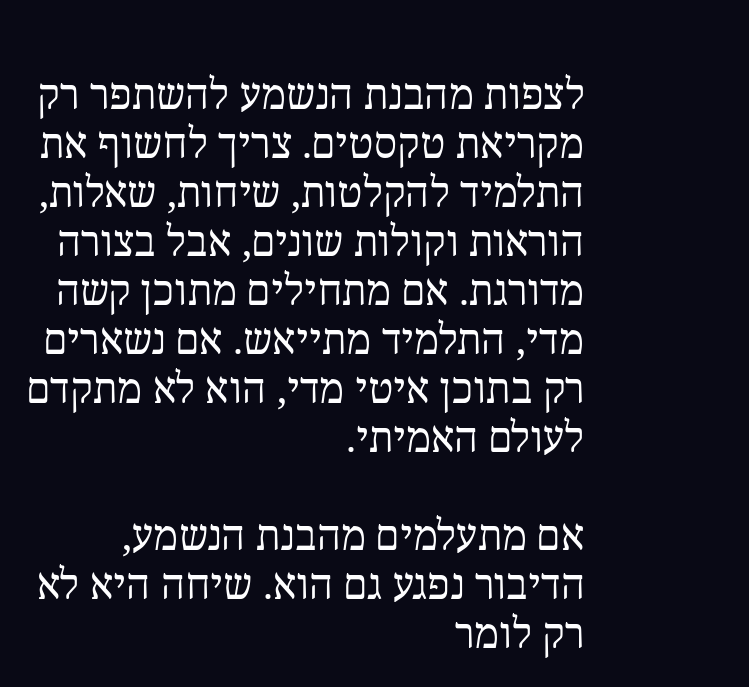לצפות מהבנת הנשמע להשתפר רק מקריאת טקסטים. צריך לחשוף את התלמיד להקלטות, שיחות, שאלות, הוראות וקולות שונים, אבל בצורה מדורגת. אם מתחילים מתוכן קשה מדי, התלמיד מתייאש. אם נשארים רק בתוכן איטי מדי, הוא לא מתקדם לעולם האמיתי.

אם מתעלמים מהבנת הנשמע, הדיבור נפגע גם הוא. שיחה היא לא רק לומר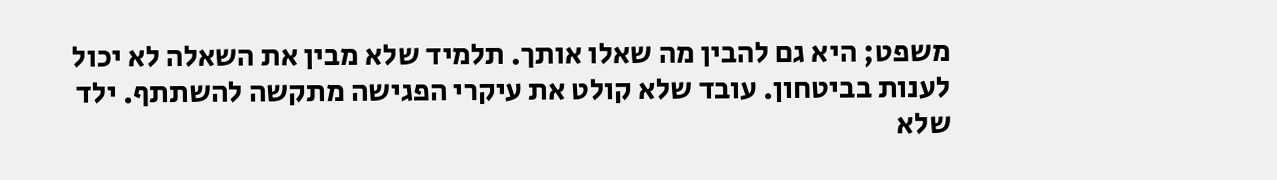משפט; היא גם להבין מה שאלו אותך. תלמיד שלא מבין את השאלה לא יכול לענות בביטחון. עובד שלא קולט את עיקרי הפגישה מתקשה להשתתף. ילד שלא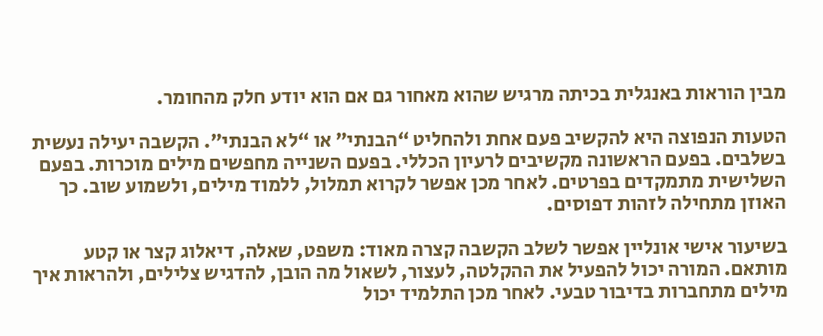מבין הוראות באנגלית בכיתה מרגיש שהוא מאחור גם אם הוא יודע חלק מהחומר.

הטעות הנפוצה היא להקשיב פעם אחת ולהחליט “הבנתי” או “לא הבנתי”. הקשבה יעילה נעשית בשלבים. בפעם הראשונה מקשיבים לרעיון הכללי. בפעם השנייה מחפשים מילים מוכרות. בפעם השלישית מתמקדים בפרטים. לאחר מכן אפשר לקרוא תמלול, ללמוד מילים, ולשמוע שוב. כך האוזן מתחילה לזהות דפוסים.

בשיעור אישי אונליין אפשר לשלב הקשבה קצרה מאוד: משפט, שאלה, דיאלוג קצר או קטע מותאם. המורה יכול להפעיל את ההקלטה, לעצור, לשאול מה הובן, להדגיש צלילים, ולהראות איך מילים מתחברות בדיבור טבעי. לאחר מכן התלמיד יכול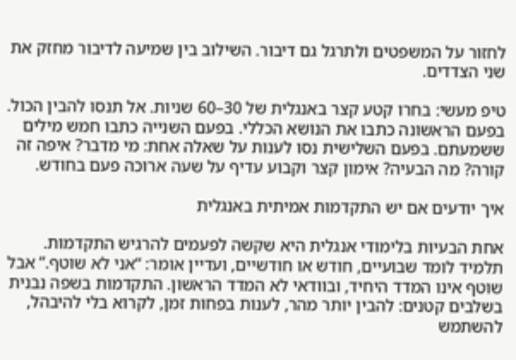לחזור על המשפטים ולתרגל גם דיבור. השילוב בין שמיעה לדיבור מחזק את שני הצדדים.

טיפ מעשי: בחרו קטע קצר באנגלית של 30–60 שניות. אל תנסו להבין הכול. בפעם הראשונה כתבו את הנושא הכללי. בפעם השנייה כתבו חמש מילים ששמעתם. בפעם השלישית נסו לענות על שאלה אחת: מי מדבר? איפה זה קורה? מה הבעיה? אימון קצר וקבוע עדיף על שעה ארוכה פעם בחודש.

איך יודעים אם יש התקדמות אמיתית באנגלית

אחת הבעיות בלימודי אנגלית היא שקשה לפעמים להרגיש התקדמות. תלמיד לומד שבועיים, חודש או חודשיים, ועדיין אומר: “אני לא שוטף.” אבל שוטף אינו המדד היחיד, ובוודאי לא המדד הראשון. התקדמות בשפה נבנית בשלבים קטנים: להבין יותר מהר, לענות בפחות זמן, לקרוא בלי להיבהל, להשתמש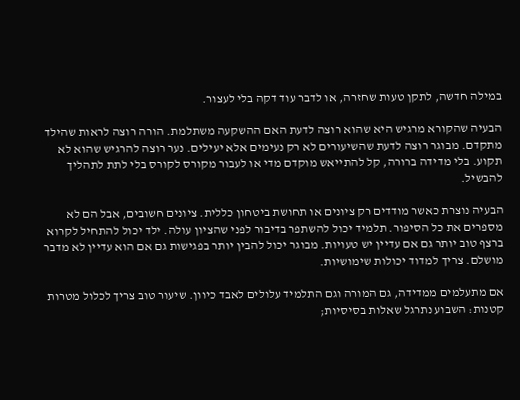במילה חדשה, לתקן טעות שחזרה, או לדבר עוד דקה בלי לעצור.

הבעיה שהקורא מרגיש היא שהוא רוצה לדעת האם ההשקעה משתלמת. הורה רוצה לראות שהילד מתקדם. מבוגר רוצה לדעת שהשיעורים לא רק נעימים אלא יעילים. נער רוצה להרגיש שהוא לא תקוע. בלי מדידה ברורה, קל להתייאש מוקדם מדי או לעבור מקורס לקורס בלי לתת לתהליך להבשיל.

הבעיה נוצרת כאשר מודדים רק ציונים או תחושת ביטחון כללית. ציונים חשובים, אבל הם לא מספרים את כל הסיפור. תלמיד יכול להשתפר בדיבור לפני שהציון עולה. ילד יכול להתחיל לקרוא ברצף טוב יותר גם אם עדיין יש טעויות. מבוגר יכול להבין יותר בפגישות גם אם הוא עדיין לא מדבר מושלם. צריך למדוד יכולות שימושיות.

אם מתעלמים ממדידה, גם המורה וגם התלמיד עלולים לאבד כיוון. שיעור טוב צריך לכלול מטרות קטנות: השבוע נתרגל שאלות בסיסיות;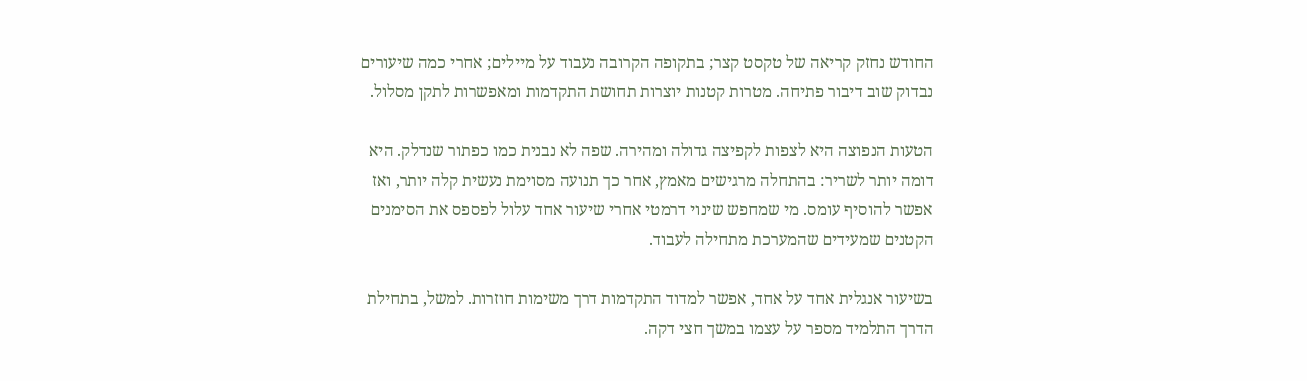החודש נחזק קריאה של טקסט קצר; בתקופה הקרובה נעבוד על מיילים; אחרי כמה שיעורים נבדוק שוב דיבור פתיחה. מטרות קטנות יוצרות תחושת התקדמות ומאפשרות לתקן מסלול.

הטעות הנפוצה היא לצפות לקפיצה גדולה ומהירה. שפה לא נבנית כמו כפתור שנדלק. היא דומה יותר לשריר: בהתחלה מרגישים מאמץ, אחר כך תנועה מסוימת נעשית קלה יותר, ואז אפשר להוסיף עומס. מי שמחפש שינוי דרמטי אחרי שיעור אחד עלול לפספס את הסימנים הקטנים שמעידים שהמערכת מתחילה לעבוד.

בשיעור אנגלית אחד על אחד, אפשר למדוד התקדמות דרך משימות חוזרות. למשל, בתחילת הדרך התלמיד מספר על עצמו במשך חצי דקה.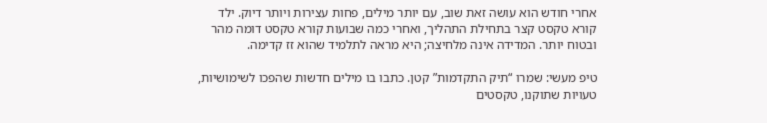אחרי חודש הוא עושה זאת שוב, עם יותר מילים, פחות עצירות ויותר דיוק. ילד קורא טקסט קצר בתחילת התהליך, ואחרי כמה שבועות קורא טקסט דומה מהר ובטוח יותר. המדידה אינה מלחיצה; היא מראה לתלמיד שהוא זז קדימה.

טיפ מעשי: שמרו “תיק התקדמות” קטן. כתבו בו מילים חדשות שהפכו לשימושיות, טעויות שתוקנו, טקסטים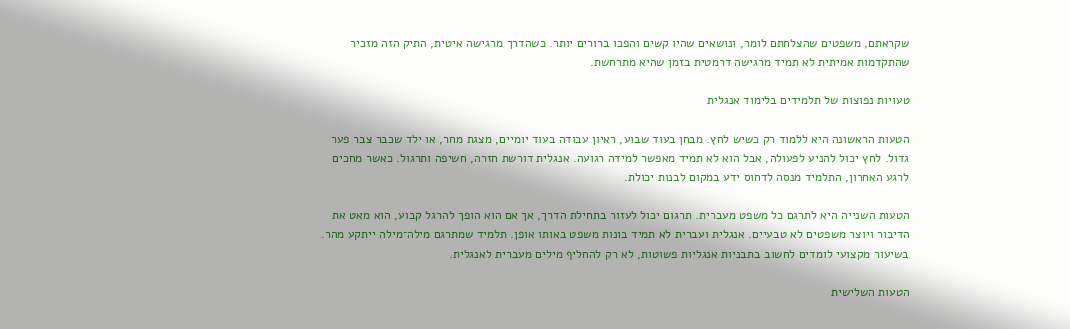שקראתם, משפטים שהצלחתם לומר, ונושאים שהיו קשים והפכו ברורים יותר. כשהדרך מרגישה איטית, התיק הזה מזכיר שהתקדמות אמיתית לא תמיד מרגישה דרמטית בזמן שהיא מתרחשת.

טעויות נפוצות של תלמידים בלימוד אנגלית

הטעות הראשונה היא ללמוד רק כשיש לחץ. מבחן בעוד שבוע, ראיון עבודה בעוד יומיים, מצגת מחר, או ילד שכבר צבר פער גדול. לחץ יכול להניע לפעולה, אבל הוא לא תמיד מאפשר למידה רגועה. אנגלית דורשת חזרה, חשיפה ותרגול. כאשר מחכים לרגע האחרון, התלמיד מנסה לדחוס ידע במקום לבנות יכולת.

הטעות השנייה היא לתרגם כל משפט מעברית. תרגום יכול לעזור בתחילת הדרך, אך אם הוא הופך להרגל קבוע, הוא מאט את הדיבור ויוצר משפטים לא טבעיים. אנגלית ועברית לא תמיד בונות משפט באותו אופן. תלמיד שמתרגם מילה־מילה ייתקע מהר. בשיעור מקצועי לומדים לחשוב בתבניות אנגליות פשוטות, לא רק להחליף מילים מעברית לאנגלית.

הטעות השלישית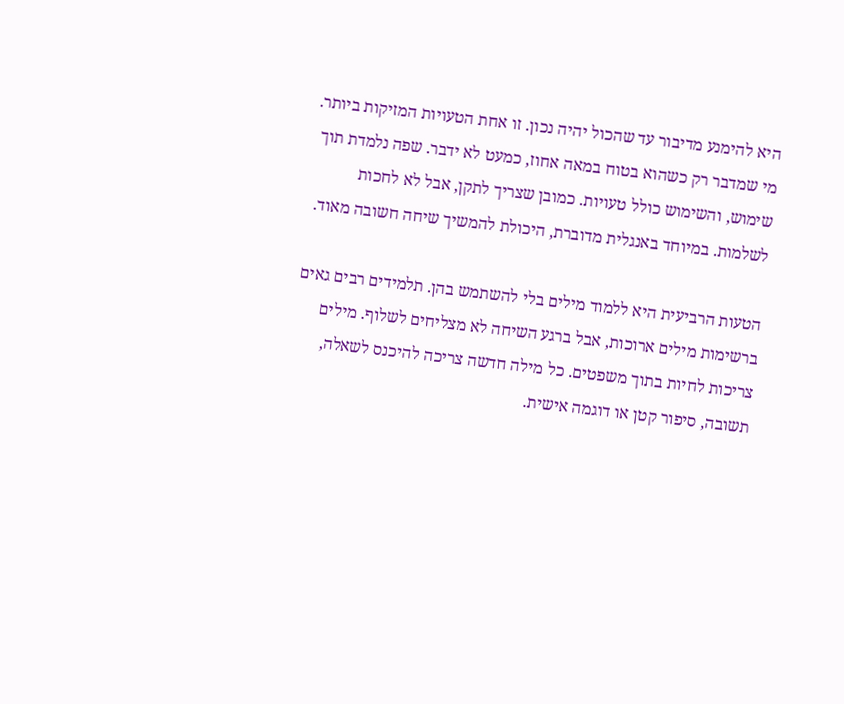היא להימנע מדיבור עד שהכול יהיה נכון. זו אחת הטעויות המזיקות ביותר. מי שמדבר רק כשהוא בטוח במאה אחוז, כמעט לא ידבר. שפה נלמדת תוך שימוש, והשימוש כולל טעויות. כמובן שצריך לתקן, אבל לא לחכות לשלמות. במיוחד באנגלית מדוברת, היכולת להמשיך שיחה חשובה מאוד.

הטעות הרביעית היא ללמוד מילים בלי להשתמש בהן. תלמידים רבים גאים ברשימות מילים ארוכות, אבל ברגע השיחה לא מצליחים לשלוף. מילים צריכות לחיות בתוך משפטים. כל מילה חדשה צריכה להיכנס לשאלה, תשובה, סיפור קטן או דוגמה אישית.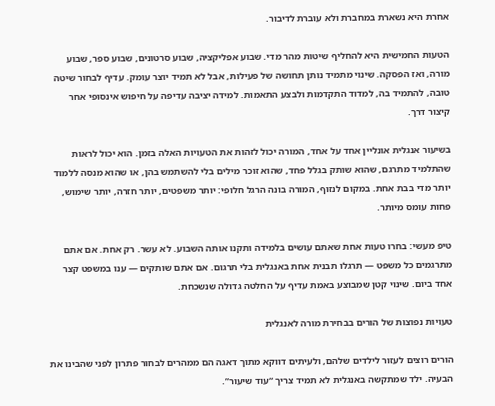אחרת היא נשארת במחברת ולא עוברת לדיבור.

הטעות החמישית היא להחליף שיטות מהר מדי. שבוע אפליקציה, שבוע סרטונים, שבוע ספר, שבוע מורה, ואז הפסקה. שינוי מתמיד נותן תחושה של פעילות, אבל לא תמיד יוצר עומק. עדיף לבחור שיטה טובה, להתמיד בה, למדוד התקדמות ולבצע התאמות. למידה יציבה עדיפה על חיפוש אינסופי אחר קיצור דרך.

בשיעור אנגלית אונליין אחד על אחד, המורה יכול לזהות את הטעויות האלה בזמן. הוא יכול לראות שהתלמיד מתרגם, שהוא שותק בגלל פחד, שהוא זוכר מילים בלי להשתמש בהן, או שהוא מנסה ללמוד יותר מדי בבת אחת. במקום לנזוף, המורה בונה הרגל חלופי: יותר משפטים, יותר חזרה, יותר שימוש, פחות עומס מיותר.

טיפ מעשי: בחרו טעות אחת שאתם עושים בלמידה ותקנו אותה השבוע. לא עשר. רק אחת. אם אתם מתרגמים כל משפט — תרגלו תבנית אחת באנגלית בלי תרגום. אם אתם שותקים — ענו במשפט קצר אחד ביום. שינוי קטן שמבוצע באמת עדיף על החלטה גדולה שנשכחת.

טעויות נפוצות של הורים בבחירת מורה לאנגלית

הורים רוצים לעזור לילדים שלהם, ולעיתים דווקא מתוך דאגה הם ממהרים לבחור פתרון לפני שהבינו את הבעיה. ילד שמתקשה באנגלית לא תמיד צריך “עוד שיעור”.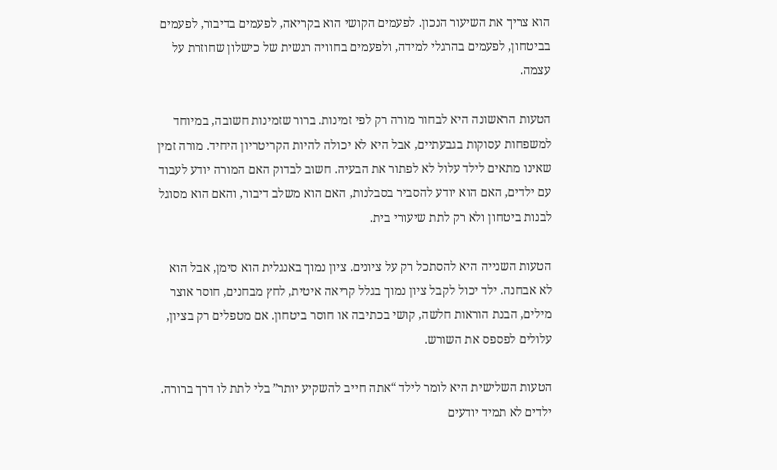הוא צריך את השיעור הנכון. לפעמים הקושי הוא בקריאה, לפעמים בדיבור, לפעמים בביטחון, לפעמים בהרגלי למידה, ולפעמים בחוויה רגשית של כישלון שחוזרת על עצמה.

הטעות הראשונה היא לבחור מורה רק לפי זמינות. ברור שזמינות חשובה, במיוחד למשפחות עסוקות בגבעתיים, אבל היא לא יכולה להיות הקריטריון היחיד. מורה זמין שאינו מתאים לילד עלול לא לפתור את הבעיה. חשוב לבדוק האם המורה יודע לעבוד עם ילדים, האם הוא יודע להסביר בסבלנות, האם הוא משלב דיבור, והאם הוא מסוגל לבנות ביטחון ולא רק לתת שיעורי בית.

הטעות השנייה היא להסתכל רק על ציונים. ציון נמוך באנגלית הוא סימן, אבל הוא לא אבחנה. ילד יכול לקבל ציון נמוך בגלל קריאה איטית, לחץ מבחנים, חוסר אוצר מילים, הבנת הוראות חלשה, קושי בכתיבה או חוסר ביטחון. אם מטפלים רק בציון, עלולים לפספס את השורש.

הטעות השלישית היא לומר לילד “אתה חייב להשקיע יותר” בלי לתת לו דרך ברורה. ילדים לא תמיד יודעים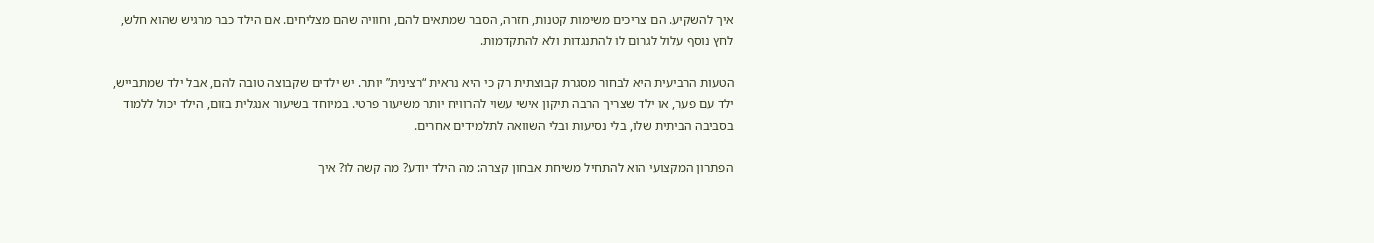איך להשקיע. הם צריכים משימות קטנות, חזרה, הסבר שמתאים להם, וחוויה שהם מצליחים. אם הילד כבר מרגיש שהוא חלש, לחץ נוסף עלול לגרום לו להתנגדות ולא להתקדמות.

הטעות הרביעית היא לבחור מסגרת קבוצתית רק כי היא נראית “רצינית” יותר. יש ילדים שקבוצה טובה להם, אבל ילד שמתבייש, ילד עם פער, או ילד שצריך הרבה תיקון אישי עשוי להרוויח יותר משיעור פרטי. במיוחד בשיעור אנגלית בזום, הילד יכול ללמוד בסביבה הביתית שלו, בלי נסיעות ובלי השוואה לתלמידים אחרים.

הפתרון המקצועי הוא להתחיל משיחת אבחון קצרה: מה הילד יודע? מה קשה לו? איך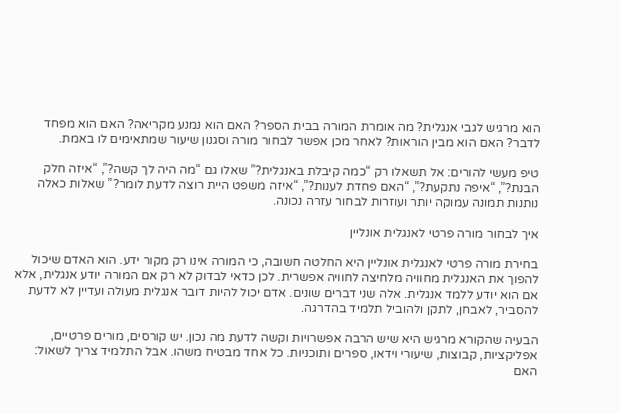הוא מרגיש לגבי אנגלית? מה אומרת המורה בבית הספר? האם הוא נמנע מקריאה? האם הוא מפחד לדבר? האם הוא מבין הוראות? לאחר מכן אפשר לבחור מורה וסגנון שיעור שמתאימים לו באמת.

טיפ מעשי להורים: אל תשאלו רק “כמה קיבלת באנגלית?” שאלו גם “מה היה לך קשה?”, “איזה חלק הבנת?”, “איפה נתקעת?”, “האם פחדת לענות?”, “איזה משפט היית רוצה לדעת לומר?” שאלות כאלה נותנות תמונה עמוקה יותר ועוזרות לבחור עזרה נכונה.

איך לבחור מורה פרטי לאנגלית אונליין

בחירת מורה פרטי לאנגלית אונליין היא החלטה חשובה, כי המורה אינו רק מקור ידע. הוא האדם שיכול להפוך את האנגלית מחוויה מלחיצה לחוויה אפשרית. לכן כדאי לבדוק לא רק אם המורה יודע אנגלית, אלא אם הוא יודע ללמד אנגלית. אלה שני דברים שונים. אדם יכול להיות דובר אנגלית מעולה ועדיין לא לדעת להסביר, לאבחן, לתקן ולהוביל תלמיד בהדרגה.

הבעיה שהקורא מרגיש היא שיש הרבה אפשרויות וקשה לדעת מה נכון. יש קורסים, מורים פרטיים, אפליקציות, קבוצות, שיעורי וידאו, ספרים ותוכניות. כל אחד מבטיח משהו. אבל התלמיד צריך לשאול: האם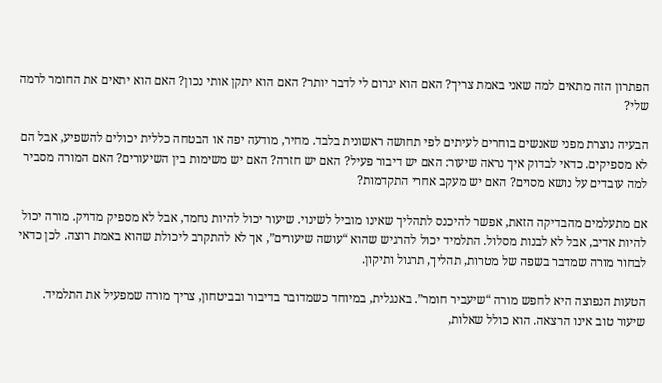הפתרון הזה מתאים למה שאני באמת צריך? האם הוא יגרום לי לדבר יותר? האם הוא יתקן אותי נכון? האם הוא יתאים את החומר לרמה שלי?

הבעיה נוצרת מפני שאנשים בוחרים לעיתים לפי תחושה ראשונית בלבד. מחיר, מודעה יפה או הבטחה כללית יכולים להשפיע, אבל הם לא מספיקים. כדאי לבדוק איך נראה שיעור: האם יש דיבור פעיל? האם יש חזרה? האם יש משימות בין השיעורים? האם המורה מסביר למה עובדים על נושא מסוים? האם יש מעקב אחרי התקדמות?

אם מתעלמים מהבדיקה הזאת, אפשר להיכנס לתהליך שאינו מוביל לשינוי. שיעור יכול להיות נחמד, אבל לא מספיק מדויק. מורה יכול להיות אדיב, אבל לא לבנות מסלול. התלמיד יכול להרגיש שהוא “עושה שיעורים”, אך לא להתקרב ליכולת שהוא באמת רוצה. לכן כדאי לבחור מורה שמדבר בשפה של מטרות, תהליך, תרגול ותיקון.

הטעות הנפוצה היא לחפש מורה “שיעביר חומר”. באנגלית, במיוחד כשמדובר בדיבור ובביטחון, צריך מורה שמפעיל את התלמיד. שיעור טוב אינו הרצאה. הוא כולל שאלות,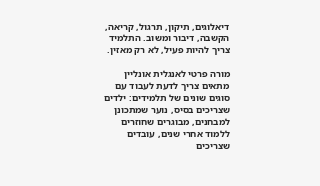דיאלוגים, תיקון, תרגול, קריאה, הקשבה, דיבור ומשוב. התלמיד צריך להיות פעיל, לא רק מאזין.

מורה פרטי לאנגלית אונליין מתאים צריך לדעת לעבוד עם סוגים שונים של תלמידים: ילדים שצריכים בסיס, נוער שמתכונן למבחנים, מבוגרים שחוזרים ללמוד אחרי שנים, עובדים שצריכים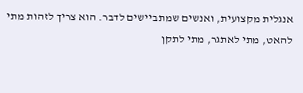אנגלית מקצועית, ואנשים שמתביישים לדבר. הוא צריך לזהות מתי להאט, מתי לאתגר, מתי לתקן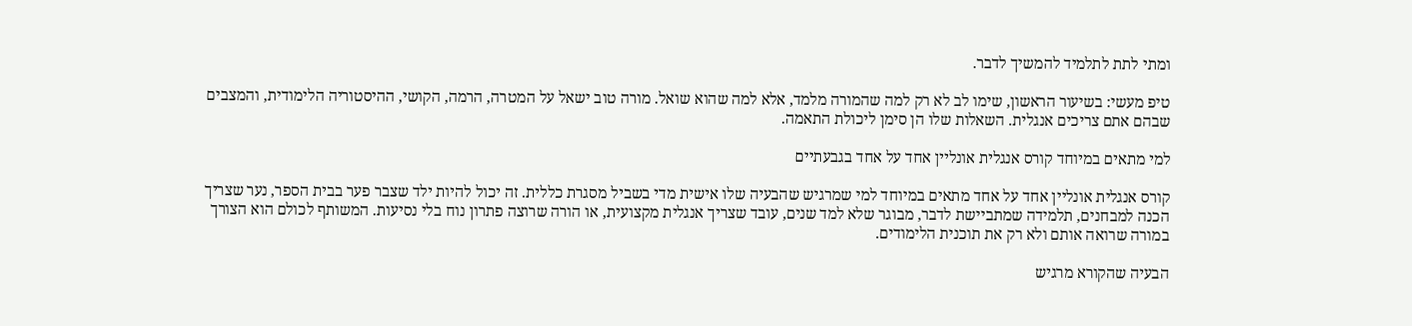ומתי לתת לתלמיד להמשיך לדבר.

טיפ מעשי: בשיעור הראשון, שימו לב לא רק למה שהמורה מלמד, אלא למה שהוא שואל. מורה טוב ישאל על המטרה, הרמה, הקושי, ההיסטוריה הלימודית, והמצבים שבהם אתם צריכים אנגלית. השאלות שלו הן סימן ליכולת התאמה.

למי מתאים במיוחד קורס אנגלית אונליין אחד על אחד בגבעתיים

קורס אנגלית אונליין אחד על אחד מתאים במיוחד למי שמרגיש שהבעיה שלו אישית מדי בשביל מסגרת כללית. זה יכול להיות ילד שצבר פער בבית הספר, נער שצריך הכנה למבחנים, תלמידה שמתביישת לדבר, מבוגר שלא למד שנים, עובד שצריך אנגלית מקצועית, או הורה שרוצה פתרון נוח בלי נסיעות. המשותף לכולם הוא הצורך במורה שרואה אותם ולא רק את תוכנית הלימודים.

הבעיה שהקורא מרגיש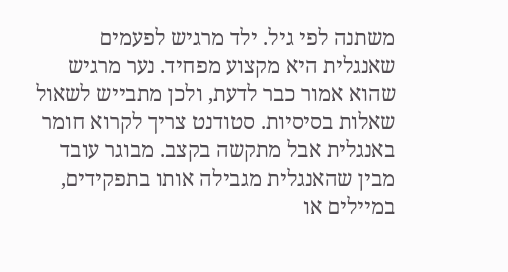משתנה לפי גיל. ילד מרגיש לפעמים שאנגלית היא מקצוע מפחיד. נער מרגיש שהוא אמור כבר לדעת, ולכן מתבייש לשאול שאלות בסיסיות. סטודנט צריך לקרוא חומר באנגלית אבל מתקשה בקצב. מבוגר עובד מבין שהאנגלית מגבילה אותו בתפקידים, במיילים או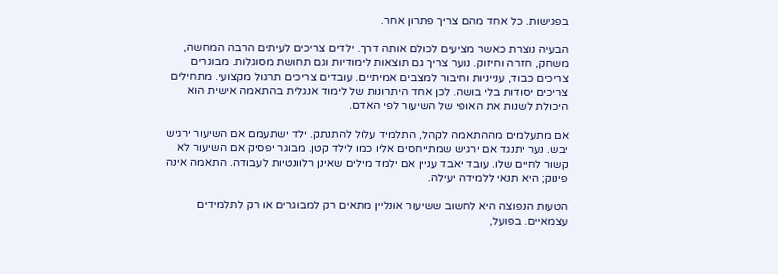בפגישות. כל אחד מהם צריך פתרון אחר.

הבעיה נוצרת כאשר מציעים לכולם אותה דרך. ילדים צריכים לעיתים הרבה המחשה, משחק, חזרה וחיזוק. נוער צריך גם תוצאות לימודיות וגם תחושת מסוגלות. מבוגרים צריכים כבוד, ענייניות וחיבור למצבים אמיתיים. עובדים צריכים תרגול מקצועי. מתחילים צריכים יסודות בלי בושה. לכן אחד היתרונות של לימוד אנגלית בהתאמה אישית הוא היכולת לשנות את האופי של השיעור לפי האדם.

אם מתעלמים מההתאמה לקהל, התלמיד עלול להתנתק. ילד ישתעמם אם השיעור ירגיש יבש. נער יתנגד אם ירגיש שמתייחסים אליו כמו לילד קטן. מבוגר יפסיק אם השיעור לא קשור לחיים שלו. עובד יאבד עניין אם ילמד מילים שאינן רלוונטיות לעבודה. התאמה אינה פינוק; היא תנאי ללמידה יעילה.

הטעות הנפוצה היא לחשוב ששיעור אונליין מתאים רק למבוגרים או רק לתלמידים עצמאיים. בפועל,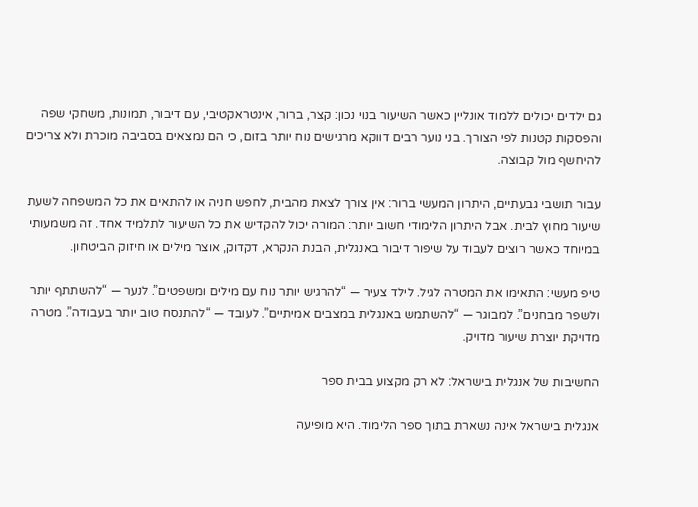גם ילדים יכולים ללמוד אונליין כאשר השיעור בנוי נכון: קצר, ברור, אינטראקטיבי, עם דיבור, תמונות, משחקי שפה והפסקות קטנות לפי הצורך. בני נוער רבים דווקא מרגישים נוח יותר בזום, כי הם נמצאים בסביבה מוכרת ולא צריכים להיחשף מול קבוצה.

עבור תושבי גבעתיים, היתרון המעשי ברור: אין צורך לצאת מהבית, לחפש חניה או להתאים את כל המשפחה לשעת שיעור מחוץ לבית. אבל היתרון הלימודי חשוב יותר: המורה יכול להקדיש את כל השיעור לתלמיד אחד. זה משמעותי במיוחד כאשר רוצים לעבוד על שיפור דיבור באנגלית, הבנת הנקרא, דקדוק, אוצר מילים או חיזוק הביטחון.

טיפ מעשי: התאימו את המטרה לגיל. לילד צעיר — “להרגיש יותר נוח עם מילים ומשפטים”. לנער — “להשתתף יותר ולשפר מבחנים”. למבוגר — “להשתמש באנגלית במצבים אמיתיים”. לעובד — “להתנסח טוב יותר בעבודה”. מטרה מדויקת יוצרת שיעור מדויק.

החשיבות של אנגלית בישראל: לא רק מקצוע בבית ספר

אנגלית בישראל אינה נשארת בתוך ספר הלימוד. היא מופיעה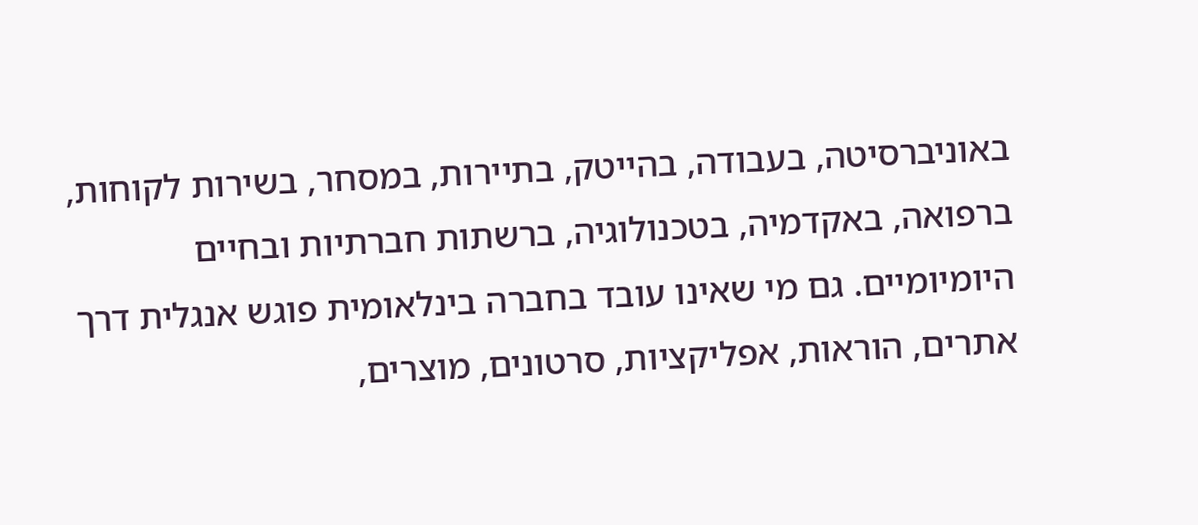באוניברסיטה, בעבודה, בהייטק, בתיירות, במסחר, בשירות לקוחות, ברפואה, באקדמיה, בטכנולוגיה, ברשתות חברתיות ובחיים היומיומיים. גם מי שאינו עובד בחברה בינלאומית פוגש אנגלית דרך אתרים, הוראות, אפליקציות, סרטונים, מוצרים,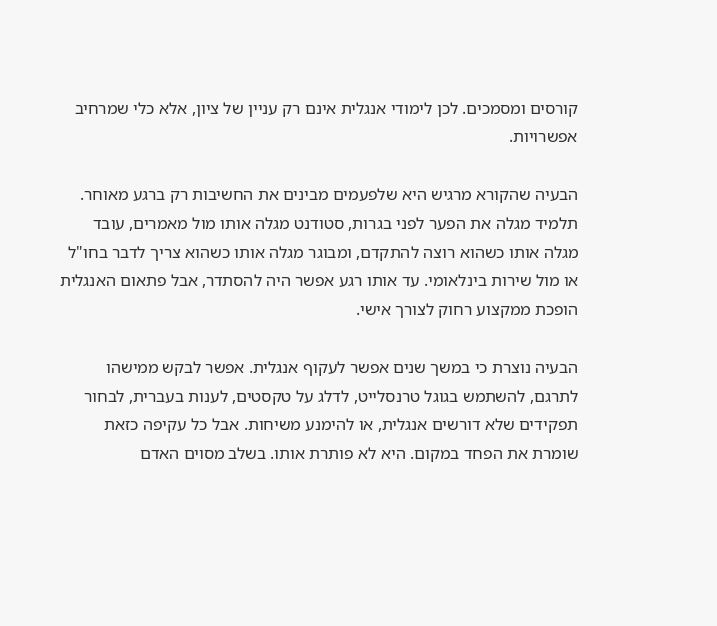קורסים ומסמכים. לכן לימודי אנגלית אינם רק עניין של ציון, אלא כלי שמרחיב אפשרויות.

הבעיה שהקורא מרגיש היא שלפעמים מבינים את החשיבות רק ברגע מאוחר. תלמיד מגלה את הפער לפני בגרות, סטודנט מגלה אותו מול מאמרים, עובד מגלה אותו כשהוא רוצה להתקדם, ומבוגר מגלה אותו כשהוא צריך לדבר בחו"ל או מול שירות בינלאומי. עד אותו רגע אפשר היה להסתדר, אבל פתאום האנגלית הופכת ממקצוע רחוק לצורך אישי.

הבעיה נוצרת כי במשך שנים אפשר לעקוף אנגלית. אפשר לבקש ממישהו לתרגם, להשתמש בגוגל טרנסלייט, לדלג על טקסטים, לענות בעברית, לבחור תפקידים שלא דורשים אנגלית, או להימנע משיחות. אבל כל עקיפה כזאת שומרת את הפחד במקום. היא לא פותרת אותו. בשלב מסוים האדם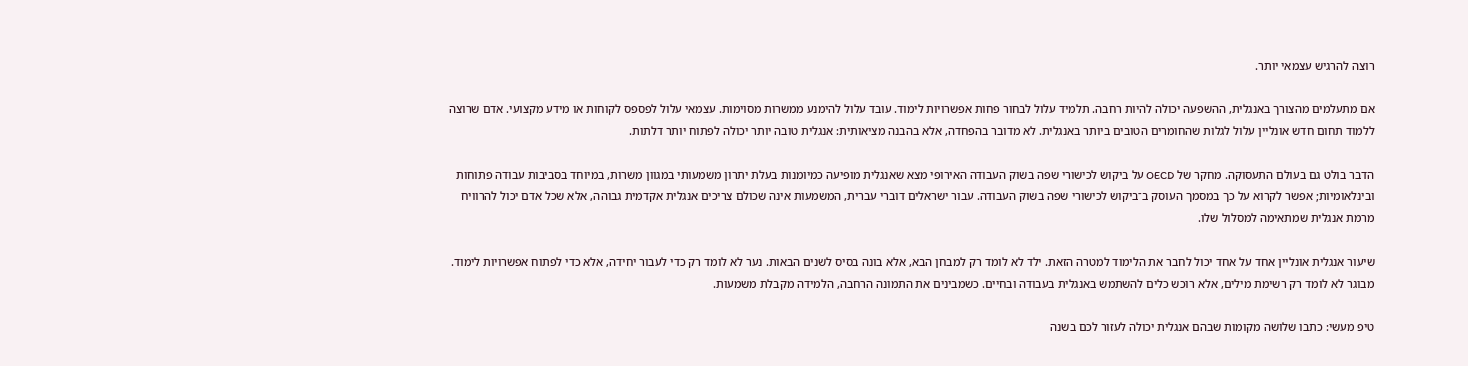רוצה להרגיש עצמאי יותר.

אם מתעלמים מהצורך באנגלית, ההשפעה יכולה להיות רחבה. תלמיד עלול לבחור פחות אפשרויות לימוד. עובד עלול להימנע ממשרות מסוימות. עצמאי עלול לפספס לקוחות או מידע מקצועי. אדם שרוצה ללמוד תחום חדש אונליין עלול לגלות שהחומרים הטובים ביותר באנגלית. לא מדובר בהפחדה, אלא בהבנה מציאותית: אנגלית טובה יותר יכולה לפתוח יותר דלתות.

הדבר בולט גם בעולם התעסוקה. מחקר של OECD על ביקוש לכישורי שפה בשוק העבודה האירופי מצא שאנגלית מופיעה כמיומנות בעלת יתרון משמעותי במגוון משרות, במיוחד בסביבות עבודה פתוחות ובינלאומיות; אפשר לקרוא על כך במסמך העוסק ב־ביקוש לכישורי שפה בשוק העבודה. עבור ישראלים דוברי עברית, המשמעות אינה שכולם צריכים אנגלית אקדמית גבוהה, אלא שכל אדם יכול להרוויח מרמת אנגלית שמתאימה למסלול שלו.

שיעור אנגלית אונליין אחד על אחד יכול לחבר את הלימוד למטרה הזאת. ילד לא לומד רק למבחן הבא, אלא בונה בסיס לשנים הבאות. נער לא לומד רק כדי לעבור יחידה, אלא כדי לפתוח אפשרויות לימוד. מבוגר לא לומד רק רשימת מילים, אלא רוכש כלים להשתמש באנגלית בעבודה ובחיים. כשמבינים את התמונה הרחבה, הלמידה מקבלת משמעות.

טיפ מעשי: כתבו שלושה מקומות שבהם אנגלית יכולה לעזור לכם בשנה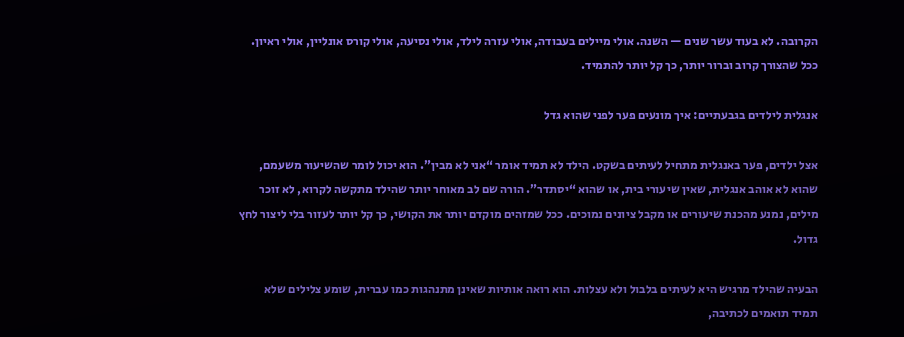הקרובה. לא בעוד עשר שנים — השנה. אולי מיילים בעבודה, אולי עזרה לילד, אולי נסיעה, אולי קורס אונליין, אולי ראיון. ככל שהצורך קרוב וברור יותר, כך קל יותר להתמיד.

אנגלית לילדים בגבעתיים: איך מונעים פער לפני שהוא גדל

אצל ילדים, פער באנגלית מתחיל לעיתים בשקט. הילד לא תמיד אומר “אני לא מבין”. הוא יכול לומר שהשיעור משעמם, שהוא לא אוהב אנגלית, שאין שיעורי בית, או שהוא “יסתדר”. הורה שם לב מאוחר יותר שהילד מתקשה לקרוא, לא זוכר מילים, נמנע מהכנת שיעורים או מקבל ציונים נמוכים. ככל שמזהים מוקדם יותר את הקושי, כך קל יותר לעזור בלי ליצור לחץ גדול.

הבעיה שהילד מרגיש היא לעיתים בלבול ולא עצלות. הוא רואה אותיות שאינן מתנהגות כמו עברית, שומע צלילים שלא תמיד תואמים לכתיבה,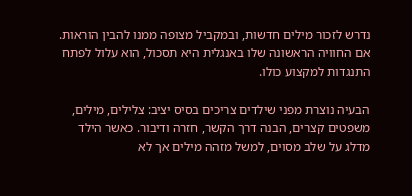נדרש לזכור מילים חדשות, ובמקביל מצופה ממנו להבין הוראות. אם החוויה הראשונה שלו באנגלית היא תסכול, הוא עלול לפתח התנגדות למקצוע כולו.

הבעיה נוצרת מפני שילדים צריכים בסיס יציב: צלילים, מילים, משפטים קצרים, הבנה דרך הקשר, חזרה ודיבור. כאשר הילד מדלג על שלב מסוים, למשל מזהה מילים אך לא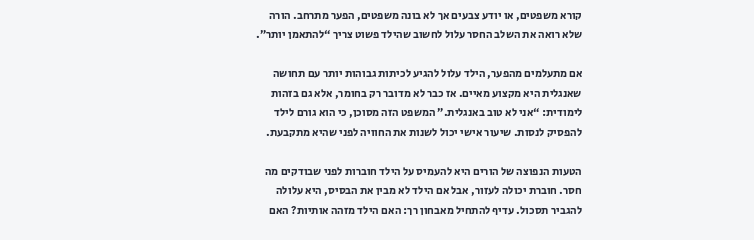קורא משפטים, או יודע צבעים אך לא בונה משפטים, הפער מתרחב. הורה שלא רואה את השלב החסר עלול לחשוב שהילד פשוט צריך “להתאמן יותר”.

אם מתעלמים מהפער, הילד עלול להגיע לכיתות גבוהות יותר עם תחושה שאנגלית היא מקצוע מאיים. אז כבר לא מדובר רק בחומר, אלא גם בזהות לימודית: “אני לא טוב באנגלית.” המשפט הזה מסוכן, כי הוא גורם לילד להפסיק לנסות. שיעור אישי יכול לשנות את החוויה לפני שהיא מתקבעת.

הטעות הנפוצה של הורים היא להעמיס על הילד חוברות לפני שבודקים מה חסר. חוברת יכולה לעזור, אבל אם הילד לא מבין את הבסיס, היא עלולה להגביר תסכול. עדיף להתחיל מאבחון רך: האם הילד מזהה אותיות? האם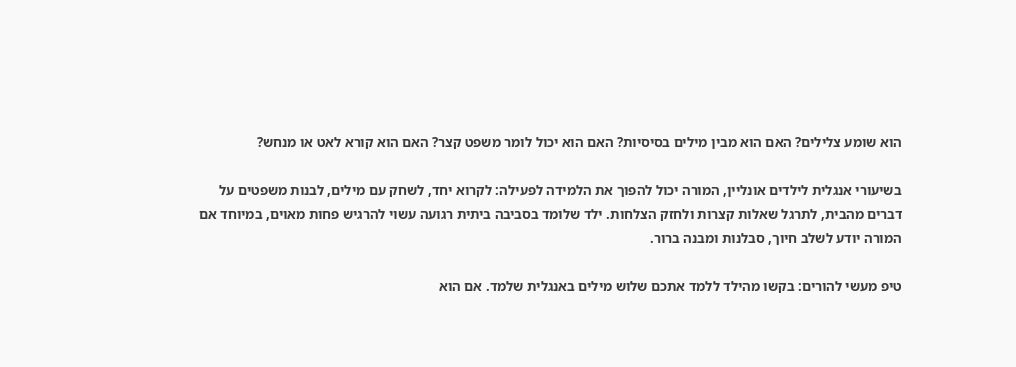הוא שומע צלילים? האם הוא מבין מילים בסיסיות? האם הוא יכול לומר משפט קצר? האם הוא קורא לאט או מנחש?

בשיעורי אנגלית לילדים אונליין, המורה יכול להפוך את הלמידה לפעילה: לקרוא יחד, לשחק עם מילים, לבנות משפטים על דברים מהבית, לתרגל שאלות קצרות ולחזק הצלחות. ילד שלומד בסביבה ביתית רגועה עשוי להרגיש פחות מאוים, במיוחד אם המורה יודע לשלב חיוך, סבלנות ומבנה ברור.

טיפ מעשי להורים: בקשו מהילד ללמד אתכם שלוש מילים באנגלית שלמד. אם הוא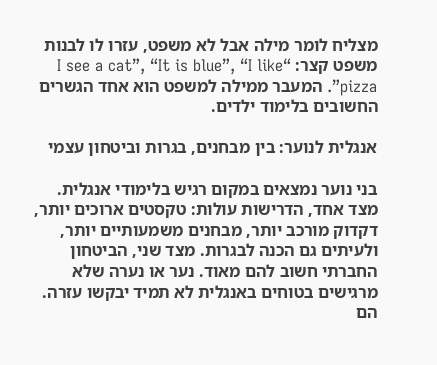מצליח לומר מילה אבל לא משפט, עזרו לו לבנות משפט קצר: “I see a cat”, “It is blue”, “I like pizza”. המעבר ממילה למשפט הוא אחד הגשרים החשובים בלימוד ילדים.

אנגלית לנוער: בין מבחנים, בגרות וביטחון עצמי

בני נוער נמצאים במקום רגיש בלימודי אנגלית. מצד אחד, הדרישות עולות: טקסטים ארוכים יותר, דקדוק מורכב יותר, מבחנים משמעותיים יותר, ולעיתים גם הכנה לבגרות. מצד שני, הביטחון החברתי חשוב להם מאוד. נער או נערה שלא מרגישים בטוחים באנגלית לא תמיד יבקשו עזרה. הם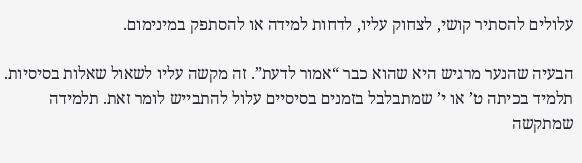עלולים להסתיר קושי, לצחוק עליו, לדחות למידה או להסתפק במינימום.

הבעיה שהנער מרגיש היא שהוא כבר “אמור לדעת”. זה מקשה עליו לשאול שאלות בסיסיות. תלמיד בכיתה ט’ או י’ שמתבלבל בזמנים בסיסיים עלול להתבייש לומר זאת. תלמידה שמתקשה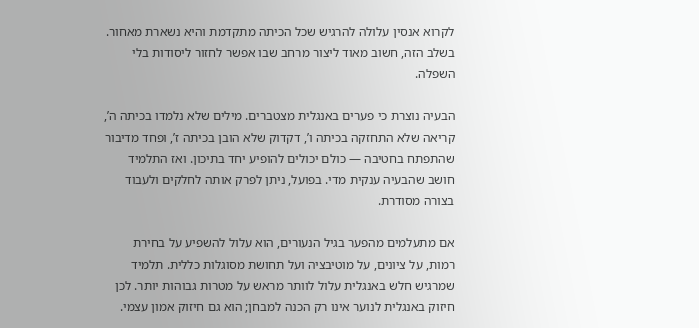לקרוא אנסין עלולה להרגיש שכל הכיתה מתקדמת והיא נשארת מאחור. בשלב הזה, חשוב מאוד ליצור מרחב שבו אפשר לחזור ליסודות בלי השפלה.

הבעיה נוצרת כי פערים באנגלית מצטברים. מילים שלא נלמדו בכיתה ה’, קריאה שלא התחזקה בכיתה ו’, דקדוק שלא הובן בכיתה ז’, ופחד מדיבור שהתפתח בחטיבה — כולם יכולים להופיע יחד בתיכון. ואז התלמיד חושב שהבעיה ענקית מדי. בפועל, ניתן לפרק אותה לחלקים ולעבוד בצורה מסודרת.

אם מתעלמים מהפער בגיל הנעורים, הוא עלול להשפיע על בחירת רמות, על ציונים, על מוטיבציה ועל תחושת מסוגלות כללית. תלמיד שמרגיש חלש באנגלית עלול לוותר מראש על מטרות גבוהות יותר. לכן חיזוק באנגלית לנוער אינו רק הכנה למבחן; הוא גם חיזוק אמון עצמי.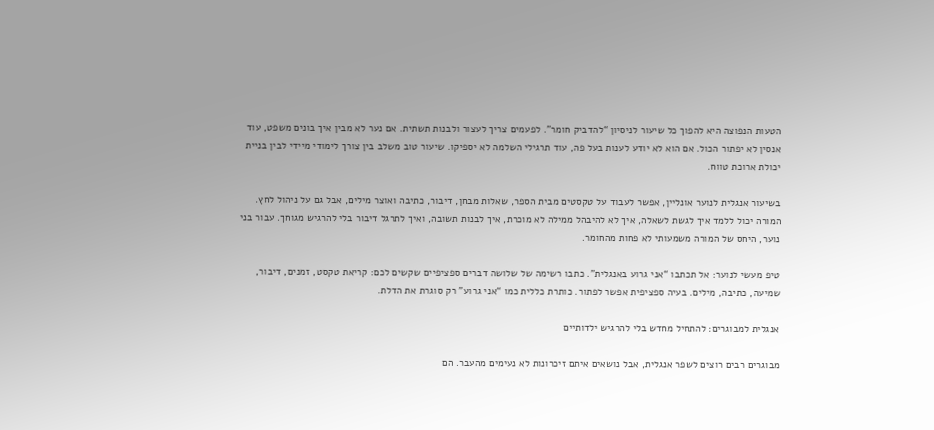הטעות הנפוצה היא להפוך כל שיעור לניסיון “להדביק חומר”. לפעמים צריך לעצור ולבנות תשתית. אם נער לא מבין איך בונים משפט, עוד אנסין לא יפתור הכול. אם הוא לא יודע לענות בעל פה, עוד תרגילי השלמה לא יספיקו. שיעור טוב משלב בין צורך לימודי מיידי לבין בניית יכולת ארוכת טווח.

בשיעור אנגלית לנוער אונליין, אפשר לעבוד על טקסטים מבית הספר, שאלות מבחן, דיבור, כתיבה ואוצר מילים, אבל גם על ניהול לחץ. המורה יכול ללמד איך לגשת לשאלה, איך לא להיבהל ממילה לא מוכרת, איך לבנות תשובה, ואיך לתרגל דיבור בלי להרגיש מגוחך. עבור בני נוער, היחס של המורה משמעותי לא פחות מהחומר.

טיפ מעשי לנוער: אל תכתבו “אני גרוע באנגלית”. כתבו רשימה של שלושה דברים ספציפיים שקשים לכם: קריאת טקסט, זמנים, דיבור, שמיעה, כתיבה, מילים. בעיה ספציפית אפשר לפתור. כותרת כללית כמו “אני גרוע” רק סוגרת את הדלת.

אנגלית למבוגרים: להתחיל מחדש בלי להרגיש ילדותיים

מבוגרים רבים רוצים לשפר אנגלית, אבל נושאים איתם זיכרונות לא נעימים מהעבר. הם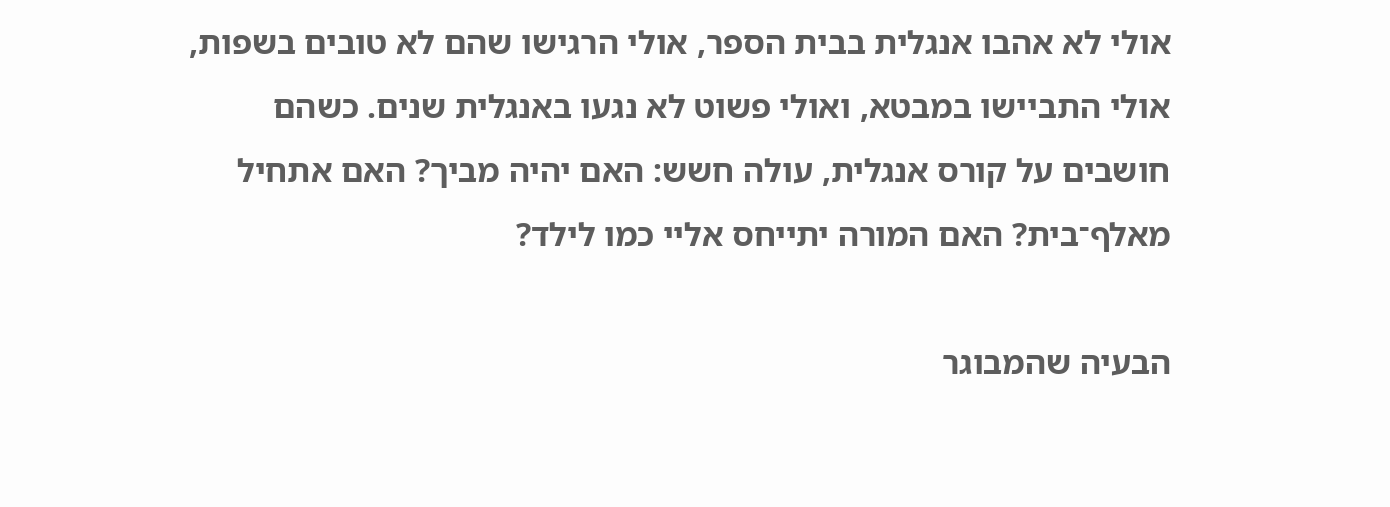אולי לא אהבו אנגלית בבית הספר, אולי הרגישו שהם לא טובים בשפות, אולי התביישו במבטא, ואולי פשוט לא נגעו באנגלית שנים. כשהם חושבים על קורס אנגלית, עולה חשש: האם יהיה מביך? האם אתחיל מאלף־בית? האם המורה יתייחס אליי כמו לילד?

הבעיה שהמבוגר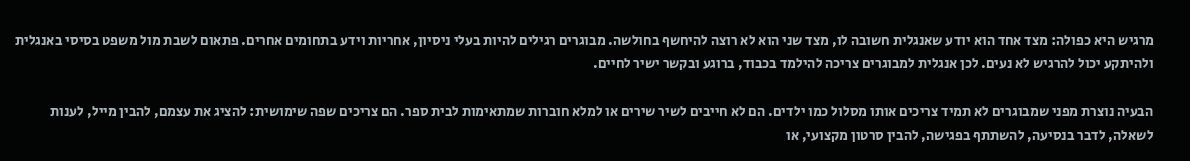מרגיש היא כפולה: מצד אחד הוא יודע שאנגלית חשובה לו, מצד שני הוא לא רוצה להיחשף בחולשה. מבוגרים רגילים להיות בעלי ניסיון, אחריות וידע בתחומים אחרים. פתאום לשבת מול משפט בסיסי באנגלית ולהיתקע יכול להרגיש לא נעים. לכן אנגלית למבוגרים צריכה להילמד בכבוד, ברוגע ובקשר ישיר לחיים.

הבעיה נוצרת מפני שמבוגרים לא תמיד צריכים אותו מסלול כמו ילדים. הם לא חייבים לשיר שירים או למלא חוברות שמתאימות לבית ספר. הם צריכים שפה שימושית: להציג את עצמם, להבין מייל, לענות לשאלה, לדבר בנסיעה, להשתתף בפגישה, להבין סרטון מקצועי, או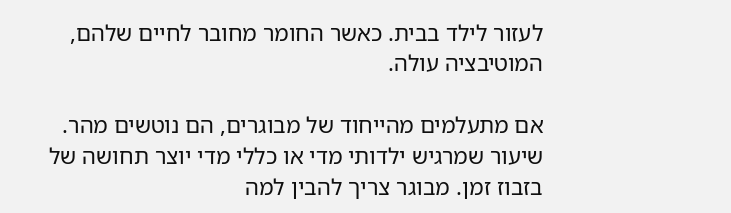לעזור לילד בבית. כאשר החומר מחובר לחיים שלהם, המוטיבציה עולה.

אם מתעלמים מהייחוד של מבוגרים, הם נוטשים מהר. שיעור שמרגיש ילדותי מדי או כללי מדי יוצר תחושה של בזבוז זמן. מבוגר צריך להבין למה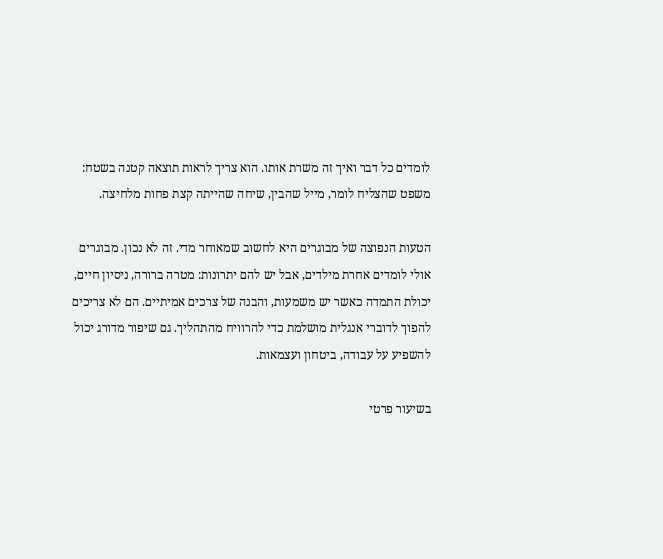לומדים כל דבר ואיך זה משרת אותו. הוא צריך לראות תוצאה קטנה בשטח: משפט שהצליח לומר, מייל שהבין, שיחה שהייתה קצת פחות מלחיצה.

הטעות הנפוצה של מבוגרים היא לחשוב שמאוחר מדי. זה לא נכון. מבוגרים אולי לומדים אחרת מילדים, אבל יש להם יתרונות: מטרה ברורה, ניסיון חיים, יכולת התמדה כאשר יש משמעות, והבנה של צרכים אמיתיים. הם לא צריכים להפוך לדוברי אנגלית מושלמת כדי להרוויח מהתהליך. גם שיפור מדורג יכול להשפיע על עבודה, ביטחון ועצמאות.

בשיעור פרטי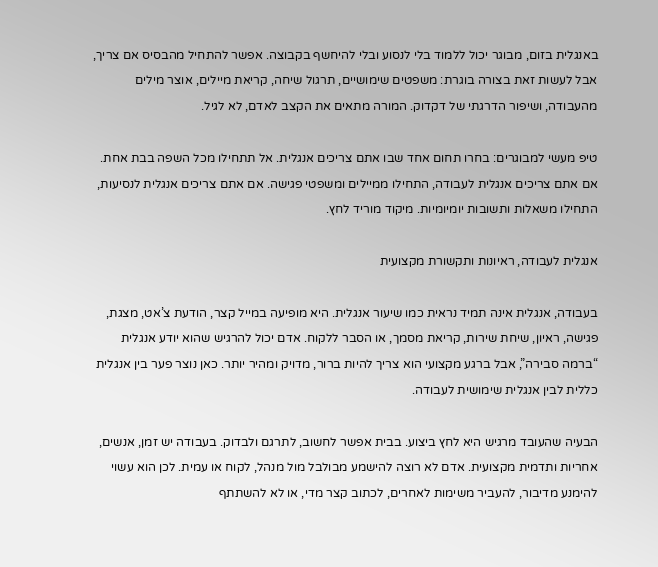באנגלית בזום, מבוגר יכול ללמוד בלי לנסוע ובלי להיחשף בקבוצה. אפשר להתחיל מהבסיס אם צריך, אבל לעשות זאת בצורה בוגרת: משפטים שימושיים, תרגול שיחה, קריאת מיילים, אוצר מילים מהעבודה, ושיפור הדרגתי של דקדוק. המורה מתאים את הקצב לאדם, לא לגיל.

טיפ מעשי למבוגרים: בחרו תחום אחד שבו אתם צריכים אנגלית. אל תתחילו מכל השפה בבת אחת. אם אתם צריכים אנגלית לעבודה, התחילו ממיילים ומשפטי פגישה. אם אתם צריכים אנגלית לנסיעות, התחילו משאלות ותשובות יומיומיות. מיקוד מוריד לחץ.

אנגלית לעבודה, ראיונות ותקשורת מקצועית

בעבודה, אנגלית אינה תמיד נראית כמו שיעור אנגלית. היא מופיעה במייל קצר, הודעת צ’אט, מצגת, פגישה, ראיון, שיחת שירות, קריאת מסמך, או הסבר ללקוח. אדם יכול להרגיש שהוא יודע אנגלית “ברמה סבירה”, אבל ברגע מקצועי הוא צריך להיות ברור, מדויק ומהיר יותר. כאן נוצר פער בין אנגלית כללית לבין אנגלית שימושית לעבודה.

הבעיה שהעובד מרגיש היא לחץ ביצוע. בבית אפשר לחשוב, לתרגם ולבדוק. בעבודה יש זמן, אנשים, אחריות ותדמית מקצועית. אדם לא רוצה להישמע מבולבל מול מנהל, לקוח או עמית. לכן הוא עשוי להימנע מדיבור, להעביר משימות לאחרים, לכתוב קצר מדי, או לא להשתתף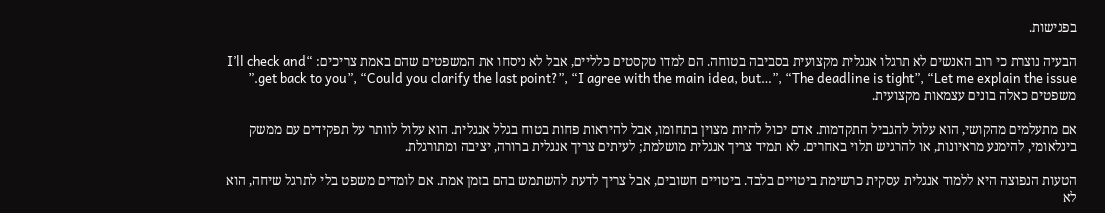בפגישות.

הבעיה נוצרת כי רוב האנשים לא תרגלו אנגלית מקצועית בסביבה בטוחה. הם למדו טקסטים כלליים, אבל לא ניסחו את המשפטים שהם באמת צריכים: “I’ll check and get back to you”, “Could you clarify the last point?”, “I agree with the main idea, but…”, “The deadline is tight”, “Let me explain the issue.” משפטים כאלה בונים עצמאות מקצועית.

אם מתעלמים מהקושי, הוא עלול להגביל התקדמות. אדם יכול להיות מצוין בתחומו, אבל להיראות פחות בטוח בגלל אנגלית. הוא עלול לוותר על תפקידים עם ממשק בינלאומי, להימנע מראיונות, או להרגיש תלוי באחרים. לא תמיד צריך אנגלית מושלמת; לעיתים צריך אנגלית ברורה, יציבה ומתורגלת.

הטעות הנפוצה היא ללמוד אנגלית עסקית כרשימת ביטויים בלבד. ביטויים חשובים, אבל צריך לדעת להשתמש בהם בזמן אמת. אם לומדים משפט בלי לתרגל שיחה, הוא לא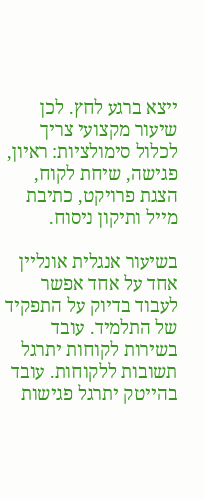ייצא ברגע לחץ. לכן שיעור מקצועי צריך לכלול סימולציות: ראיון, פגישה, שיחת לקוח, הצגת פרויקט, כתיבת מייל ותיקון ניסוח.

בשיעור אנגלית אונליין אחד על אחד אפשר לעבוד בדיוק על התפקיד של התלמיד. עובד בשירות לקוחות יתרגל תשובות ללקוחות. עובד בהייטק יתרגל פגישות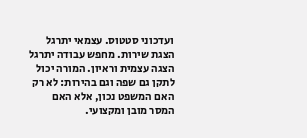ועדכוני סטטוס. עצמאי יתרגל הצגת שירות. מחפש עבודה יתרגל הצגה עצמית וראיון. המורה יכול לתקן גם שפה וגם בהירות: לא רק האם המשפט נכון, אלא האם המסר מובן ומקצועי.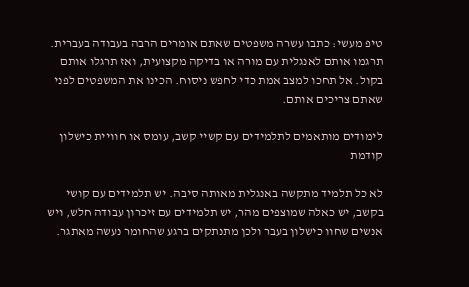טיפ מעשי: כתבו עשרה משפטים שאתם אומרים הרבה בעבודה בעברית. תרגמו אותם לאנגלית עם מורה או בדיקה מקצועית, ואז תרגלו אותם בקול. אל תחכו למצב אמת כדי לחפש ניסוח. הכינו את המשפטים לפני שאתם צריכים אותם.

לימודים מותאמים לתלמידים עם קשיי קשב, עומס או חוויית כישלון קודמת

לא כל תלמיד מתקשה באנגלית מאותה סיבה. יש תלמידים עם קושי בקשב, יש כאלה שמוצפים מהר, יש תלמידים עם זיכרון עבודה חלש, ויש אנשים שחוו כישלון בעבר ולכן מתנתקים ברגע שהחומר נעשה מאתגר.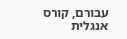עבורם, קורס אנגלית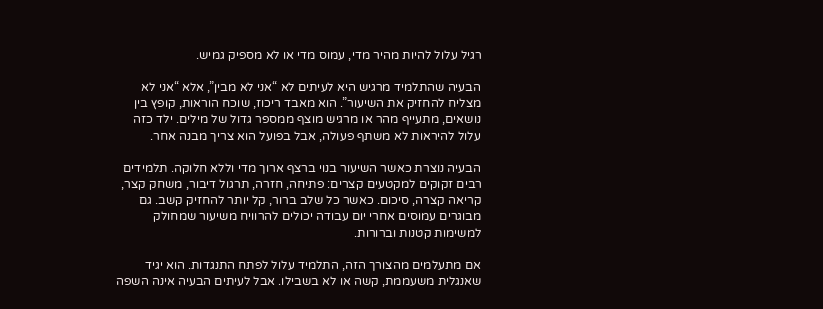רגיל עלול להיות מהיר מדי, עמוס מדי או לא מספיק גמיש.

הבעיה שהתלמיד מרגיש היא לעיתים לא “אני לא מבין”, אלא “אני לא מצליח להחזיק את השיעור”. הוא מאבד ריכוז, שוכח הוראות, קופץ בין נושאים, מתעייף מהר או מרגיש מוצף ממספר גדול של מילים. ילד כזה עלול להיראות לא משתף פעולה, אבל בפועל הוא צריך מבנה אחר.

הבעיה נוצרת כאשר השיעור בנוי ברצף ארוך מדי וללא חלוקה. תלמידים רבים זקוקים למקטעים קצרים: פתיחה, חזרה, תרגול דיבור, משחק קצר, קריאה קצרה, סיכום. כאשר כל שלב ברור, קל יותר להחזיק קשב. גם מבוגרים עמוסים אחרי יום עבודה יכולים להרוויח משיעור שמחולק למשימות קטנות וברורות.

אם מתעלמים מהצורך הזה, התלמיד עלול לפתח התנגדות. הוא יגיד שאנגלית משעממת, קשה או לא בשבילו. אבל לעיתים הבעיה אינה השפה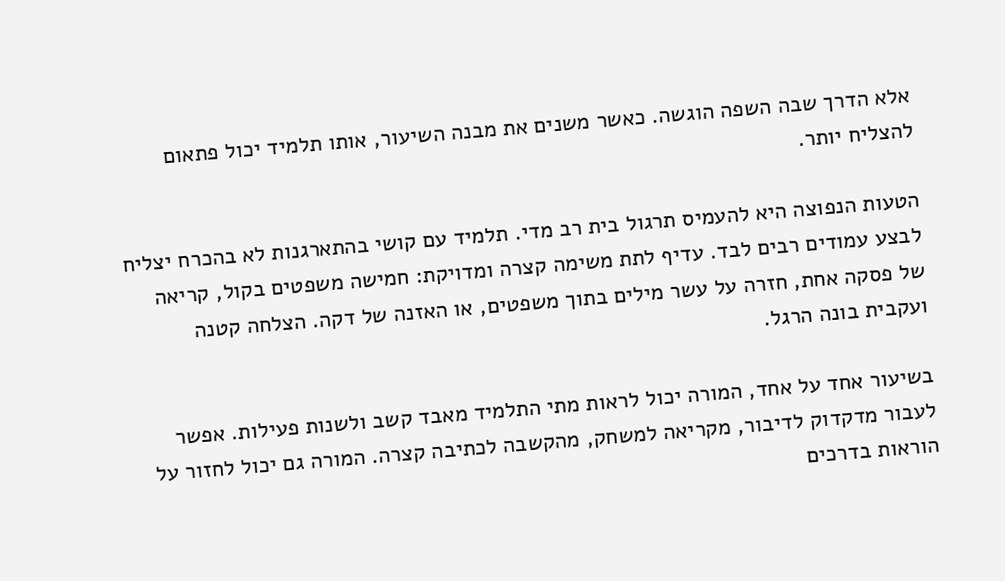אלא הדרך שבה השפה הוגשה. כאשר משנים את מבנה השיעור, אותו תלמיד יכול פתאום להצליח יותר.

הטעות הנפוצה היא להעמיס תרגול בית רב מדי. תלמיד עם קושי בהתארגנות לא בהכרח יצליח לבצע עמודים רבים לבד. עדיף לתת משימה קצרה ומדויקת: חמישה משפטים בקול, קריאה של פסקה אחת, חזרה על עשר מילים בתוך משפטים, או האזנה של דקה. הצלחה קטנה ועקבית בונה הרגל.

בשיעור אחד על אחד, המורה יכול לראות מתי התלמיד מאבד קשב ולשנות פעילות. אפשר לעבור מדקדוק לדיבור, מקריאה למשחק, מהקשבה לכתיבה קצרה. המורה גם יכול לחזור על הוראות בדרכים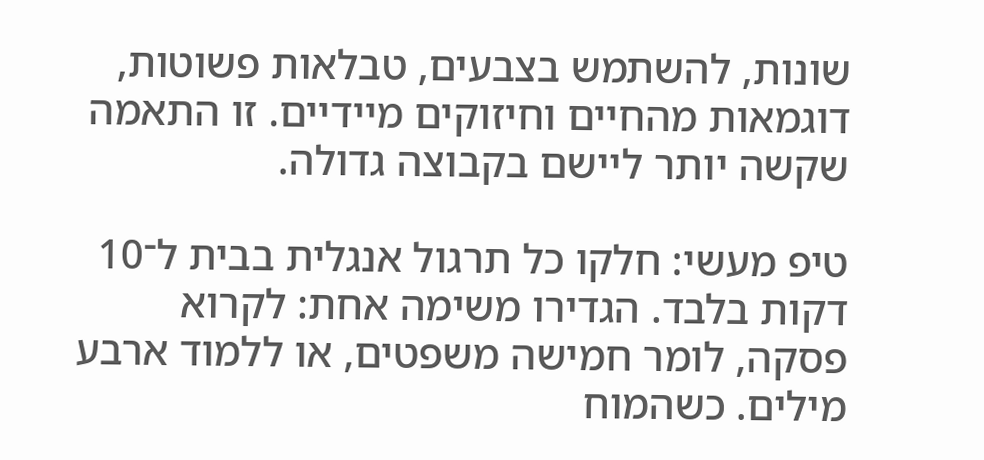שונות, להשתמש בצבעים, טבלאות פשוטות, דוגמאות מהחיים וחיזוקים מיידיים. זו התאמה שקשה יותר ליישם בקבוצה גדולה.

טיפ מעשי: חלקו כל תרגול אנגלית בבית ל־10 דקות בלבד. הגדירו משימה אחת: לקרוא פסקה, לומר חמישה משפטים, או ללמוד ארבע מילים. כשהמוח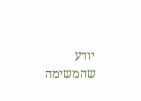יודע שהמשימה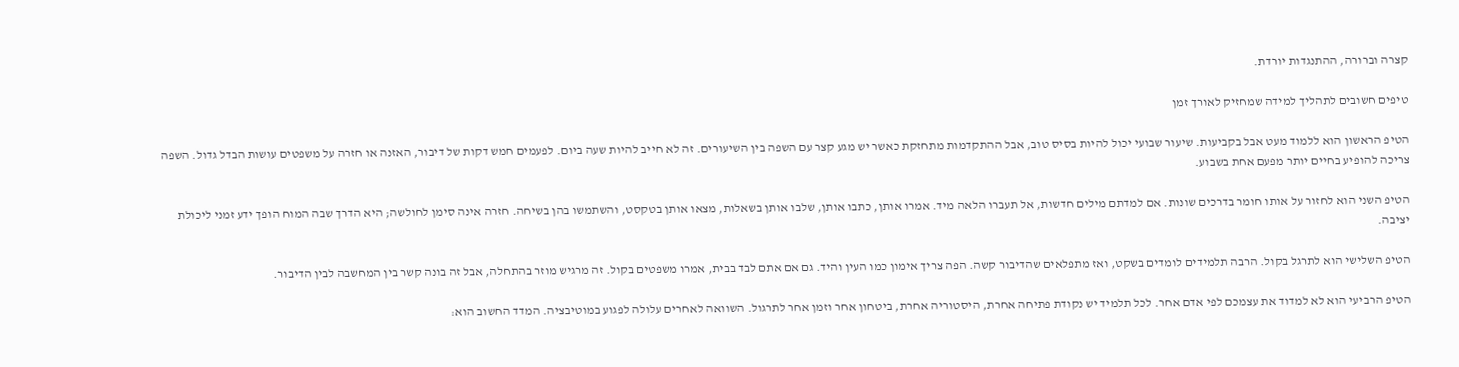קצרה וברורה, ההתנגדות יורדת.

טיפים חשובים לתהליך למידה שמחזיק לאורך זמן

הטיפ הראשון הוא ללמוד מעט אבל בקביעות. שיעור שבועי יכול להיות בסיס טוב, אבל ההתקדמות מתחזקת כאשר יש מגע קצר עם השפה בין השיעורים. זה לא חייב להיות שעה ביום. לפעמים חמש דקות של דיבור, האזנה או חזרה על משפטים עושות הבדל גדול. השפה צריכה להופיע בחיים יותר מפעם אחת בשבוע.

הטיפ השני הוא לחזור על אותו חומר בדרכים שונות. אם למדתם מילים חדשות, אל תעברו הלאה מיד. אמרו אותן, כתבו אותן, שלבו אותן בשאלות, מצאו אותן בטקסט, והשתמשו בהן בשיחה. חזרה אינה סימן לחולשה; היא הדרך שבה המוח הופך ידע זמני ליכולת יציבה.

הטיפ השלישי הוא לתרגל בקול. הרבה תלמידים לומדים בשקט, ואז מתפלאים שהדיבור קשה. הפה צריך אימון כמו העין והיד. גם אם אתם לבד בבית, אמרו משפטים בקול. זה מרגיש מוזר בהתחלה, אבל זה בונה קשר בין המחשבה לבין הדיבור.

הטיפ הרביעי הוא לא למדוד את עצמכם לפי אדם אחר. לכל תלמיד יש נקודת פתיחה אחרת, היסטוריה אחרת, ביטחון אחר וזמן אחר לתרגול. השוואה לאחרים עלולה לפגוע במוטיבציה. המדד החשוב הוא: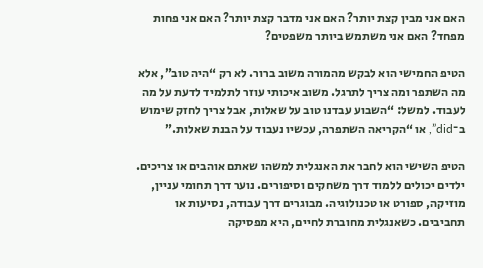האם אני מבין קצת יותר? האם אני מדבר קצת יותר? האם אני פחות מפחד? האם אני משתמש ביותר משפטים?

הטיפ החמישי הוא לבקש מהמורה משוב ברור. לא רק “היה טוב”, אלא מה השתפר ומה צריך לתרגל. משוב איכותי עוזר לתלמיד לדעת על מה לעבוד. למשל: “השבוע עבדנו טוב על שאלות, אבל צריך לחזק שימוש ב־did”, או “הקריאה השתפרה, עכשיו נעבוד על הבנת שאלות.”

הטיפ השישי הוא לחבר את האנגלית למשהו שאתם אוהבים או צריכים. ילדים יכולים ללמוד דרך משחקים וסיפורים. נוער דרך תחומי עניין, מוזיקה, ספורט או טכנולוגיה. מבוגרים דרך עבודה, נסיעות או תחביבים. כשאנגלית מחוברת לחיים, היא מפסיקה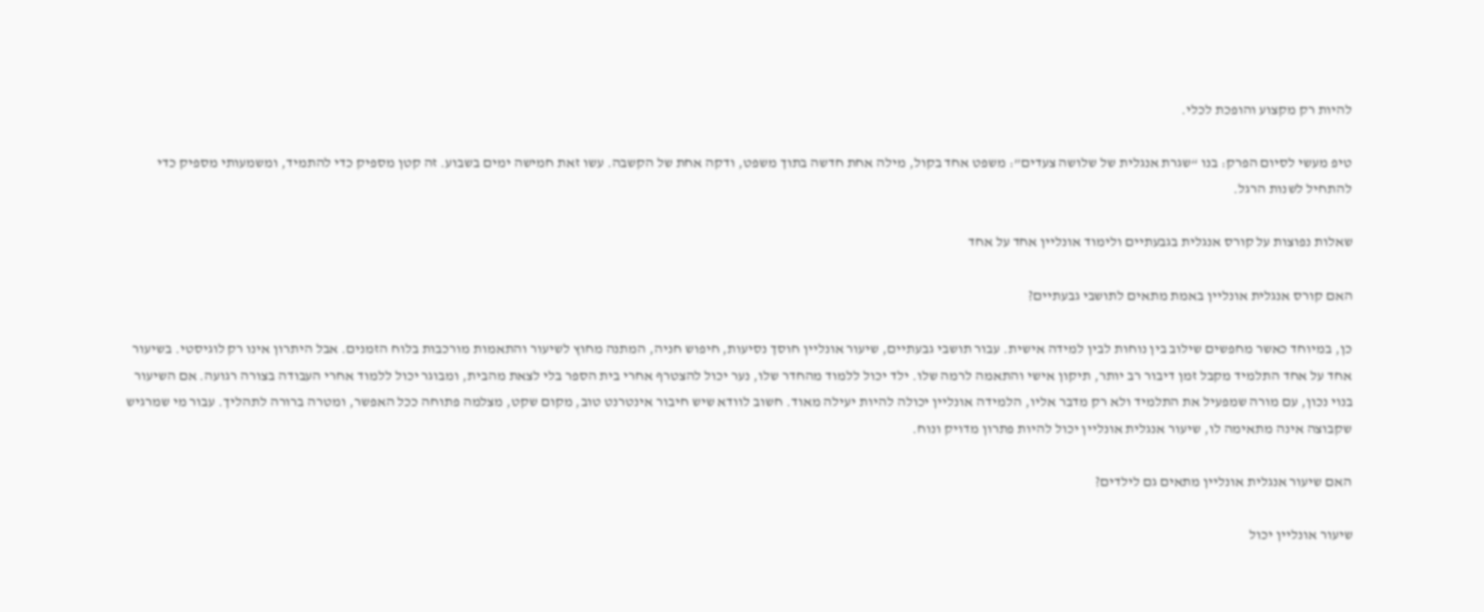להיות רק מקצוע והופכת לכלי.

טיפ מעשי לסיום הפרק: בנו “שגרת אנגלית של שלושה צעדים”: משפט אחד בקול, מילה אחת חדשה בתוך משפט, ודקה אחת של הקשבה. עשו זאת חמישה ימים בשבוע. זה קטן מספיק כדי להתמיד, ומשמעותי מספיק כדי להתחיל לשנות הרגל.

שאלות נפוצות על קורס אנגלית בגבעתיים ולימוד אונליין אחד על אחד

האם קורס אנגלית אונליין באמת מתאים לתושבי גבעתיים?

כן, במיוחד כאשר מחפשים שילוב בין נוחות לבין למידה אישית. עבור תושבי גבעתיים, שיעור אונליין חוסך נסיעות, חיפוש חניה, המתנה מחוץ לשיעור והתאמות מורכבות בלוח הזמנים. אבל היתרון אינו רק לוגיסטי. בשיעור אחד על אחד התלמיד מקבל זמן דיבור רב יותר, תיקון אישי והתאמה לרמה שלו. ילד יכול ללמוד מהחדר שלו, נער יכול להצטרף אחרי בית הספר בלי לצאת מהבית, ומבוגר יכול ללמוד אחרי העבודה בצורה רגועה. אם השיעור בנוי נכון, עם מורה שמפעיל את התלמיד ולא רק מדבר אליו, הלמידה אונליין יכולה להיות יעילה מאוד. חשוב לוודא שיש חיבור אינטרנט טוב, מקום שקט, מצלמה פתוחה ככל האפשר, ומטרה ברורה לתהליך. עבור מי שמרגיש שקבוצה אינה מתאימה לו, שיעור אנגלית אונליין יכול להיות פתרון מדויק ונוח.

האם שיעור אנגלית אונליין מתאים גם לילדים?

שיעור אונליין יכול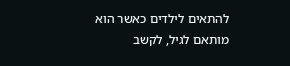להתאים לילדים כאשר הוא מותאם לגיל, לקשב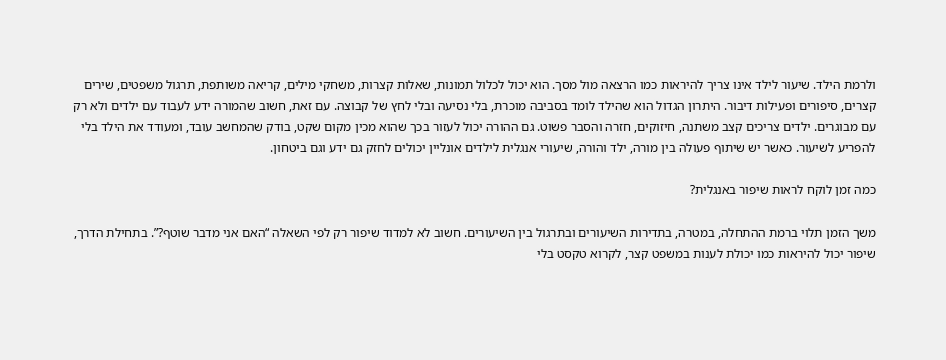ולרמת הילד. שיעור לילד אינו צריך להיראות כמו הרצאה מול מסך. הוא יכול לכלול תמונות, שאלות קצרות, משחקי מילים, קריאה משותפת, תרגול משפטים, שירים קצרים, סיפורים ופעילות דיבור. היתרון הגדול הוא שהילד לומד בסביבה מוכרת, בלי נסיעה ובלי לחץ של קבוצה. עם זאת, חשוב שהמורה ידע לעבוד עם ילדים ולא רק עם מבוגרים. ילדים צריכים קצב משתנה, חיזוקים, חזרה והסבר פשוט. גם ההורה יכול לעזור בכך שהוא מכין מקום שקט, בודק שהמחשב עובד, ומעודד את הילד בלי להפריע לשיעור. כאשר יש שיתוף פעולה בין מורה, ילד והורה, שיעורי אנגלית לילדים אונליין יכולים לחזק גם ידע וגם ביטחון.

כמה זמן לוקח לראות שיפור באנגלית?

משך הזמן תלוי ברמת ההתחלה, במטרה, בתדירות השיעורים ובתרגול בין השיעורים. חשוב לא למדוד שיפור רק לפי השאלה “האם אני מדבר שוטף?”. בתחילת הדרך, שיפור יכול להיראות כמו יכולת לענות במשפט קצר, לקרוא טקסט בלי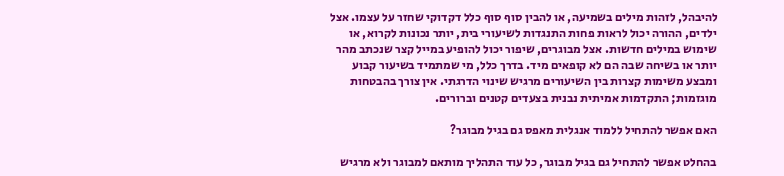להיבהל, לזהות מילים בשמיעה, או להבין סוף סוף כלל דקדוקי שחזר על עצמו. אצל ילדים, ההורה יכול לראות פחות התנגדות לשיעורי בית, יותר נכונות לקרוא, או שימוש במילים חדשות. אצל מבוגרים, שיפור יכול להופיע במייל קצר שנכתב מהר יותר או בשיחה שבה הם לא קופאים מיד. בדרך כלל, מי שמתמיד בשיעור קבוע ומבצע משימות קצרות בין השיעורים מרגיש שינוי הדרגתי. אין צורך בהבטחות מוגזמות; התקדמות אמיתית נבנית בצעדים קטנים וברורים.

האם אפשר להתחיל ללמוד אנגלית מאפס גם בגיל מבוגר?

בהחלט אפשר להתחיל גם בגיל מבוגר, כל עוד התהליך מותאם למבוגר ולא מרגיש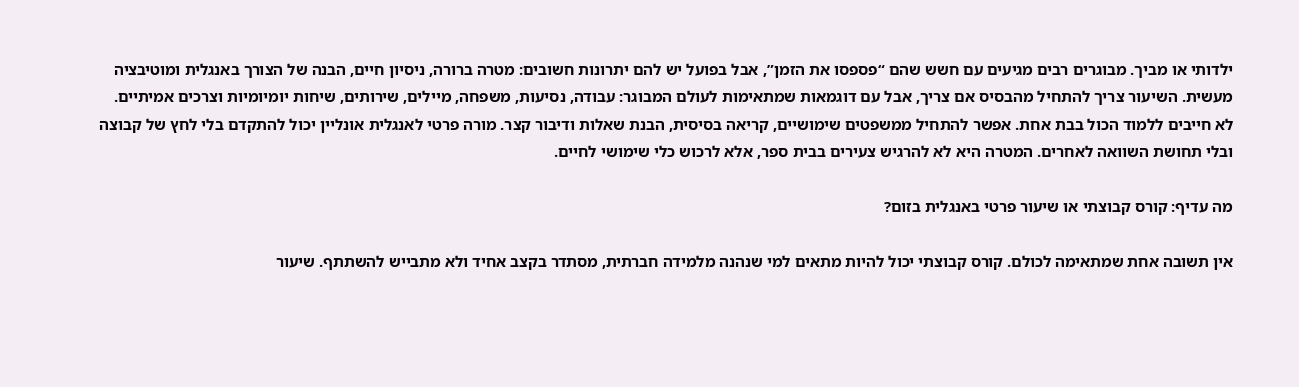ילדותי או מביך. מבוגרים רבים מגיעים עם חשש שהם “פספסו את הזמן”, אבל בפועל יש להם יתרונות חשובים: מטרה ברורה, ניסיון חיים, הבנה של הצורך באנגלית ומוטיבציה מעשית. השיעור צריך להתחיל מהבסיס אם צריך, אבל עם דוגמאות שמתאימות לעולם המבוגר: עבודה, נסיעות, משפחה, מיילים, שירותים, שיחות יומיומיות וצרכים אמיתיים. לא חייבים ללמוד הכול בבת אחת. אפשר להתחיל ממשפטים שימושיים, קריאה בסיסית, הבנת שאלות ודיבור קצר. מורה פרטי לאנגלית אונליין יכול להתקדם בלי לחץ של קבוצה ובלי תחושת השוואה לאחרים. המטרה היא לא להרגיש צעירים בבית ספר, אלא לרכוש כלי שימושי לחיים.

מה עדיף: קורס קבוצתי או שיעור פרטי באנגלית בזום?

אין תשובה אחת שמתאימה לכולם. קורס קבוצתי יכול להיות מתאים למי שנהנה מלמידה חברתית, מסתדר בקצב אחיד ולא מתבייש להשתתף. שיעור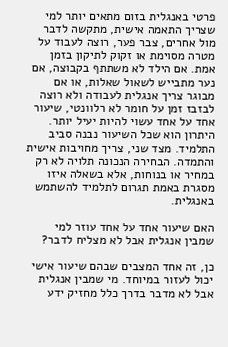פרטי באנגלית בזום מתאים יותר למי שצריך התאמה אישית, מתקשה לדבר מול אחרים, צבר פער, רוצה לעבוד על מטרה מסוימת או זקוק לתיקון בזמן אמת. אם הילד לא משתתף בקבוצה, אם נער מתבייש לשאול שאלות, או אם מבוגר צריך אנגלית לעבודה ולא רוצה לבזבז זמן על חומר לא רלוונטי, שיעור אחד על אחד עשוי להיות יעיל יותר. היתרון הוא שכל השיעור נבנה סביב התלמיד. מצד שני, צריך מחויבות אישית והתמדה. הבחירה הנכונה תלויה לא רק במחיר או בנוחות, אלא בשאלה איזו מסגרת באמת תגרום לתלמיד להשתמש באנגלית.

האם שיעור אחד על אחד עוזר למי שמבין אנגלית אבל לא מצליח לדבר?

כן, זה אחד המצבים שבהם שיעור אישי יכול לעזור במיוחד. מי שמבין אנגלית אבל לא מדבר בדרך כלל מחזיק ידע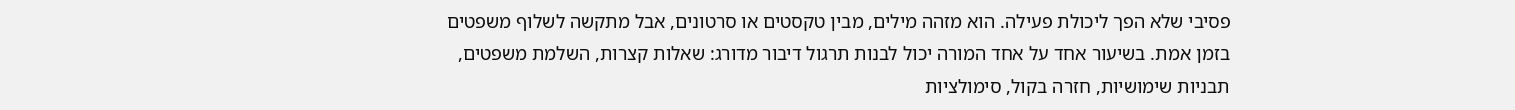פסיבי שלא הפך ליכולת פעילה. הוא מזהה מילים, מבין טקסטים או סרטונים, אבל מתקשה לשלוף משפטים בזמן אמת. בשיעור אחד על אחד המורה יכול לבנות תרגול דיבור מדורג: שאלות קצרות, השלמת משפטים, תבניות שימושיות, חזרה בקול, סימולציות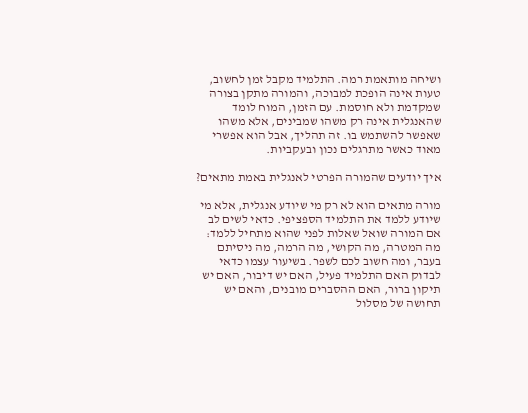ושיחה מותאמת רמה. התלמיד מקבל זמן לחשוב, טעות אינה הופכת למבוכה, והמורה מתקן בצורה שמקדמת ולא חוסמת. עם הזמן, המוח לומד שהאנגלית אינה רק משהו שמבינים, אלא משהו שאפשר להשתמש בו. זה תהליך, אבל הוא אפשרי מאוד כאשר מתרגלים נכון ובעקביות.

איך יודעים שהמורה הפרטי לאנגלית באמת מתאים?

מורה מתאים הוא לא רק מי שיודע אנגלית, אלא מי שיודע ללמד את התלמיד הספציפי. כדאי לשים לב אם המורה שואל שאלות לפני שהוא מתחיל ללמד: מה המטרה, מה הקושי, מה הרמה, מה ניסיתם בעבר, ומה חשוב לכם לשפר. בשיעור עצמו כדאי לבדוק האם התלמיד פעיל, האם יש דיבור, האם יש תיקון ברור, האם ההסברים מובנים, והאם יש תחושה של מסלול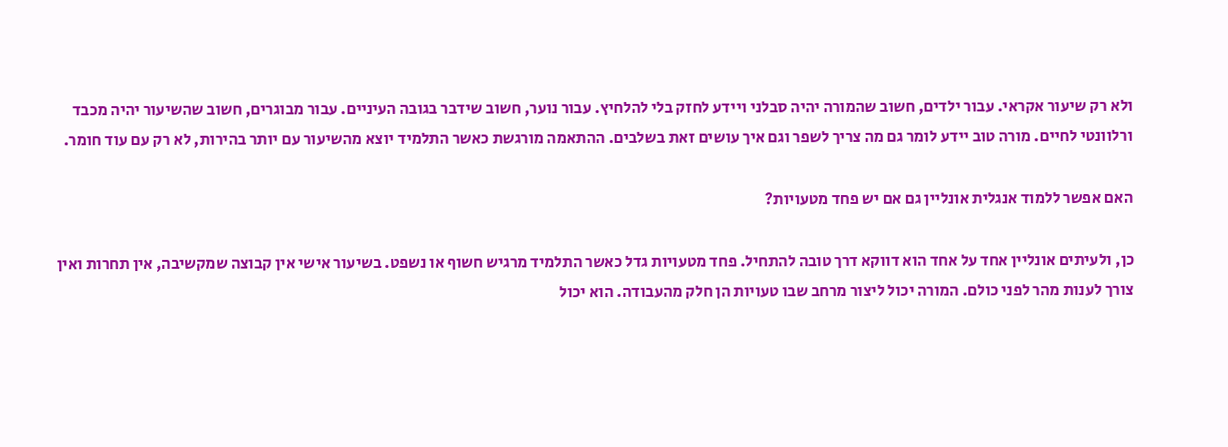ולא רק שיעור אקראי. עבור ילדים, חשוב שהמורה יהיה סבלני ויידע לחזק בלי להלחיץ. עבור נוער, חשוב שידבר בגובה העיניים. עבור מבוגרים, חשוב שהשיעור יהיה מכבד ורלוונטי לחיים. מורה טוב יידע לומר גם מה צריך לשפר וגם איך עושים זאת בשלבים. ההתאמה מורגשת כאשר התלמיד יוצא מהשיעור עם יותר בהירות, לא רק עם עוד חומר.

האם אפשר ללמוד אנגלית אונליין גם אם יש פחד מטעויות?

כן, ולעיתים אונליין אחד על אחד הוא דווקא דרך טובה להתחיל. פחד מטעויות גדל כאשר התלמיד מרגיש חשוף או נשפט. בשיעור אישי אין קבוצה שמקשיבה, אין תחרות ואין צורך לענות מהר לפני כולם. המורה יכול ליצור מרחב שבו טעויות הן חלק מהעבודה. הוא יכול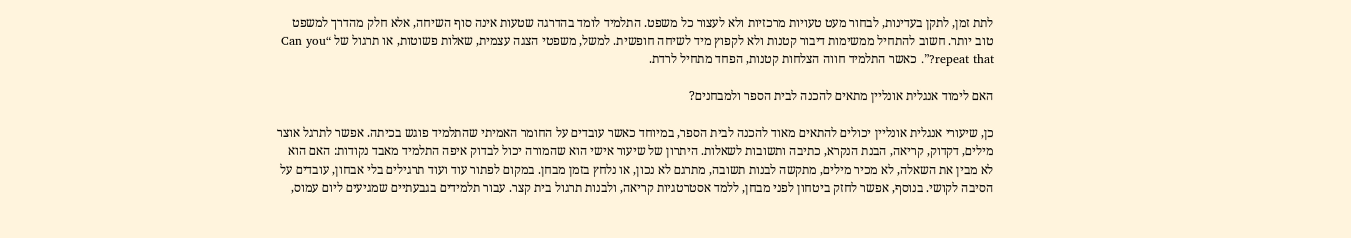לתת זמן, לתקן בעדינות, לבחור מעט טעויות מרכזיות ולא לעצור כל משפט. התלמיד לומד בהדרגה שטעות אינה סוף השיחה, אלא חלק מהדרך למשפט טוב יותר. חשוב להתחיל ממשימות דיבור קטנות ולא לקפוץ מיד לשיחה חופשית. למשל, משפטי הצגה עצמית, שאלות פשוטות, או תרגול של “Can you repeat that?”. כאשר התלמיד חווה הצלחות קטנות, הפחד מתחיל לרדת.

האם לימוד אנגלית אונליין מתאים להכנה לבית הספר ולמבחנים?

כן, שיעורי אנגלית אונליין יכולים להתאים מאוד להכנה לבית הספר, במיוחד כאשר עובדים על החומר האמיתי שהתלמיד פוגש בכיתה. אפשר לתרגל אוצר מילים, דקדוק, קריאה, הבנת הנקרא, כתיבה ותשובות לשאלות. היתרון של שיעור אישי הוא שהמורה יכול לבדוק איפה התלמיד מאבד נקודות: האם הוא לא מבין את השאלה, לא מכיר מילים, מתקשה לבנות תשובה, מתרגם לא נכון, או נלחץ בזמן מבחן. במקום לפתור עוד ועוד תרגילים בלי אבחון, עובדים על הסיבה לקושי. בנוסף, אפשר לחזק ביטחון לפני מבחן, ללמד אסטרטגיות קריאה, ולבנות תרגול בית קצר. עבור תלמידים בגבעתיים שמגיעים ליום עמוס,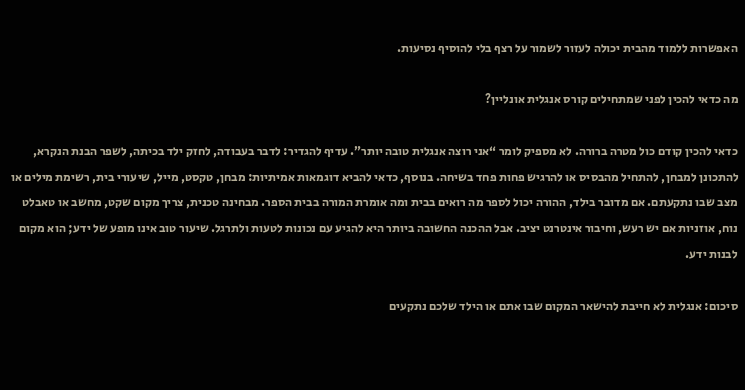האפשרות ללמוד מהבית יכולה לעזור לשמור על רצף בלי להוסיף נסיעות.

מה כדאי להכין לפני שמתחילים קורס אנגלית אונליין?

כדאי להכין קודם כול מטרה ברורה. לא מספיק לומר “אני רוצה אנגלית טובה יותר”. עדיף להגדיר: לדבר בעבודה, לחזק ילד בכיתה, לשפר הבנת הנקרא, להתכונן למבחן, להתחיל מהבסיס או להרגיש פחות פחד בשיחה. בנוסף, כדאי להביא דוגמאות אמיתיות: מבחן, טקסט, מייל, שיעורי בית, רשימת מילים או מצב שבו נתקעתם. אם מדובר בילד, ההורה יכול לספר מה רואים בבית ומה אומרת המורה בבית הספר. מבחינה טכנית, צריך מקום שקט, מחשב או טאבלט נוח, אוזניות אם יש רעש, וחיבור אינטרנט יציב. אבל ההכנה החשובה ביותר היא להגיע עם נכונות לטעות ולתרגל. שיעור טוב אינו מופע של ידע; הוא מקום לבנות ידע.

סיכום: אנגלית לא חייבת להישאר המקום שבו אתם או הילד שלכם נתקעים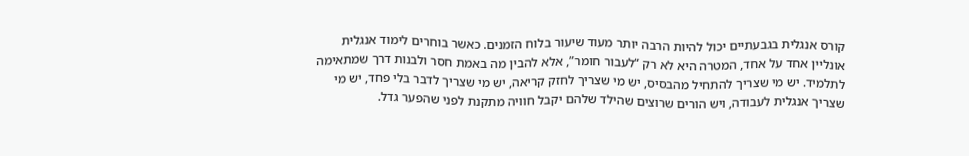קורס אנגלית בגבעתיים יכול להיות הרבה יותר מעוד שיעור בלוח הזמנים. כאשר בוחרים לימוד אנגלית אונליין אחד על אחד, המטרה היא לא רק “לעבור חומר”, אלא להבין מה באמת חסר ולבנות דרך שמתאימה לתלמיד. יש מי שצריך להתחיל מהבסיס, יש מי שצריך לחזק קריאה, יש מי שצריך לדבר בלי פחד, יש מי שצריך אנגלית לעבודה, ויש הורים שרוצים שהילד שלהם יקבל חוויה מתקנת לפני שהפער גדל.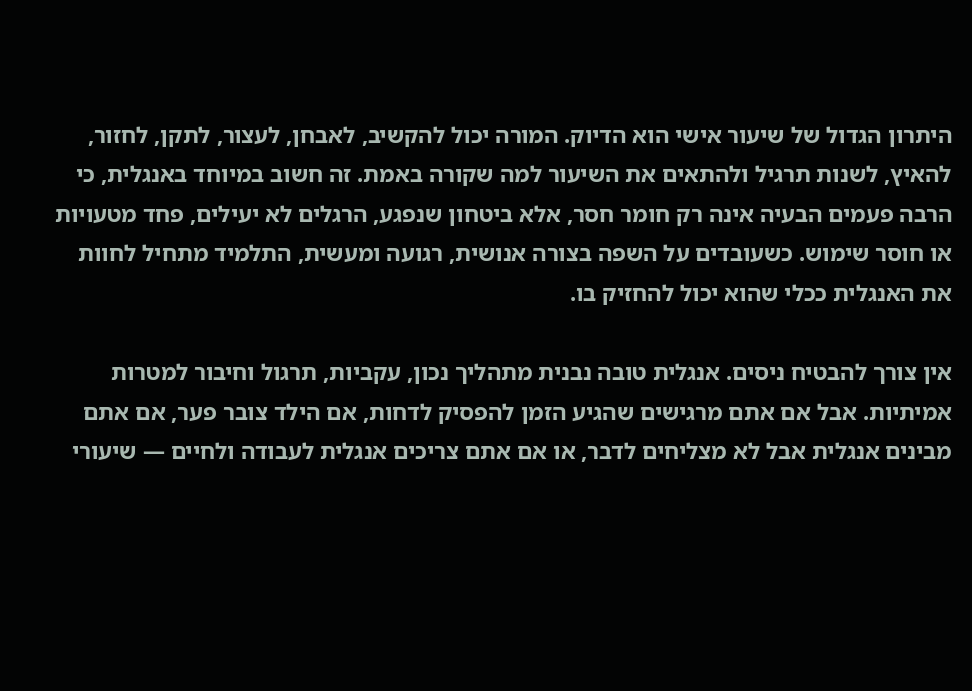היתרון הגדול של שיעור אישי הוא הדיוק. המורה יכול להקשיב, לאבחן, לעצור, לתקן, לחזור, להאיץ, לשנות תרגיל ולהתאים את השיעור למה שקורה באמת. זה חשוב במיוחד באנגלית, כי הרבה פעמים הבעיה אינה רק חומר חסר, אלא ביטחון שנפגע, הרגלים לא יעילים, פחד מטעויות או חוסר שימוש. כשעובדים על השפה בצורה אנושית, רגועה ומעשית, התלמיד מתחיל לחוות את האנגלית ככלי שהוא יכול להחזיק בו.

אין צורך להבטיח ניסים. אנגלית טובה נבנית מתהליך נכון, עקביות, תרגול וחיבור למטרות אמיתיות. אבל אם אתם מרגישים שהגיע הזמן להפסיק לדחות, אם הילד צובר פער, אם אתם מבינים אנגלית אבל לא מצליחים לדבר, או אם אתם צריכים אנגלית לעבודה ולחיים — שיעורי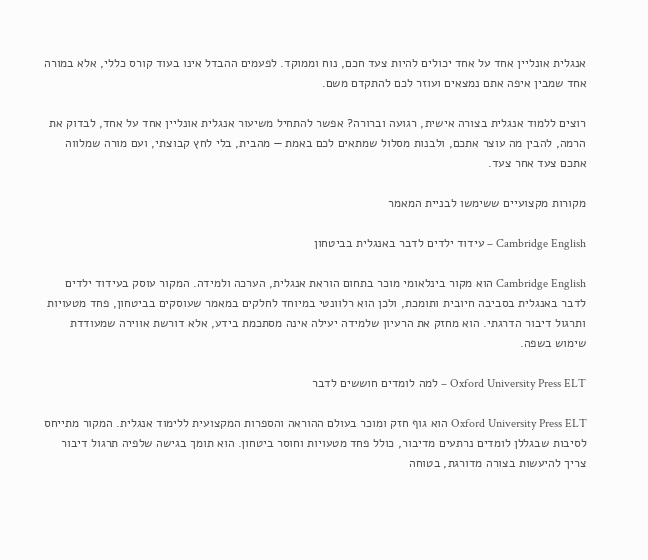אנגלית אונליין אחד על אחד יכולים להיות צעד חכם, נוח וממוקד. לפעמים ההבדל אינו בעוד קורס כללי, אלא במורה אחד שמבין איפה אתם נמצאים ועוזר לכם להתקדם משם.

רוצים ללמוד אנגלית בצורה אישית, רגועה וברורה? אפשר להתחיל משיעור אנגלית אונליין אחד על אחד, לבדוק את הרמה, להבין מה עוצר אתכם, ולבנות מסלול שמתאים לכם באמת — מהבית, בלי לחץ קבוצתי, ועם מורה שמלווה אתכם צעד אחר צעד.

מקורות מקצועיים ששימשו לבניית המאמר

Cambridge English – עידוד ילדים לדבר באנגלית בביטחון

Cambridge English הוא מקור בינלאומי מוכר בתחום הוראת אנגלית, הערכה ולמידה. המקור עוסק בעידוד ילדים לדבר באנגלית בסביבה חיובית ותומכת, ולכן הוא רלוונטי במיוחד לחלקים במאמר שעוסקים בביטחון, פחד מטעויות ותרגול דיבור הדרגתי. הוא מחזק את הרעיון שלמידה יעילה אינה מסתכמת בידע, אלא דורשת אווירה שמעודדת שימוש בשפה.

Oxford University Press ELT – למה לומדים חוששים לדבר

Oxford University Press ELT הוא גוף חזק ומוכר בעולם ההוראה והספרות המקצועית ללימוד אנגלית. המקור מתייחס לסיבות שבגללן לומדים נרתעים מדיבור, כולל פחד מטעויות וחוסר ביטחון. הוא תומך בגישה שלפיה תרגול דיבור צריך להיעשות בצורה מדורגת, בטוחה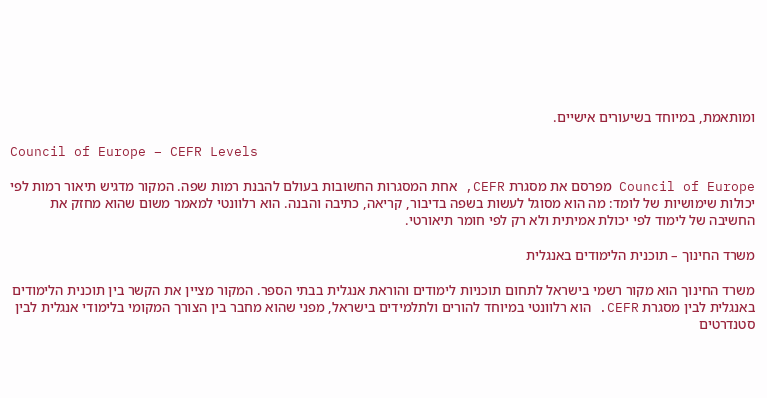ומותאמת, במיוחד בשיעורים אישיים.

Council of Europe – CEFR Levels

Council of Europe מפרסם את מסגרת CEFR, אחת המסגרות החשובות בעולם להבנת רמות שפה. המקור מדגיש תיאור רמות לפי יכולות שימושיות של לומד: מה הוא מסוגל לעשות בשפה בדיבור, קריאה, כתיבה והבנה. הוא רלוונטי למאמר משום שהוא מחזק את החשיבה של לימוד לפי יכולת אמיתית ולא רק לפי חומר תיאורטי.

משרד החינוך – תוכנית הלימודים באנגלית

משרד החינוך הוא מקור רשמי בישראל לתחום תוכניות לימודים והוראת אנגלית בבתי הספר. המקור מציין את הקשר בין תוכנית הלימודים באנגלית לבין מסגרת CEFR. הוא רלוונטי במיוחד להורים ולתלמידים בישראל, מפני שהוא מחבר בין הצורך המקומי בלימודי אנגלית לבין סטנדרטים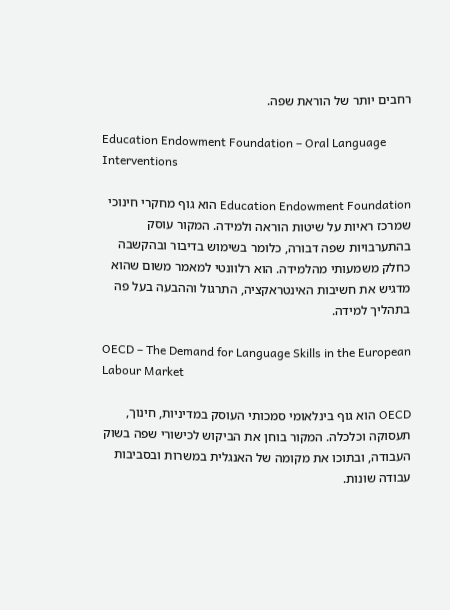רחבים יותר של הוראת שפה.

Education Endowment Foundation – Oral Language Interventions

Education Endowment Foundation הוא גוף מחקרי חינוכי שמרכז ראיות על שיטות הוראה ולמידה. המקור עוסק בהתערבויות שפה דבורה, כלומר בשימוש בדיבור ובהקשבה כחלק משמעותי מהלמידה. הוא רלוונטי למאמר משום שהוא מדגיש את חשיבות האינטראקציה, התרגול וההבעה בעל פה בתהליך למידה.

OECD – The Demand for Language Skills in the European Labour Market

OECD הוא גוף בינלאומי סמכותי העוסק במדיניות, חינוך, תעסוקה וכלכלה. המקור בוחן את הביקוש לכישורי שפה בשוק העבודה, ובתוכו את מקומה של האנגלית במשרות ובסביבות עבודה שונות.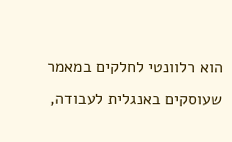הוא רלוונטי לחלקים במאמר שעוסקים באנגלית לעבודה,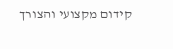קידום מקצועי והצורך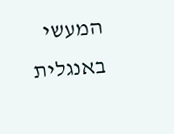המעשי באנגלית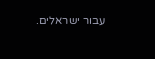עבור ישראלים.